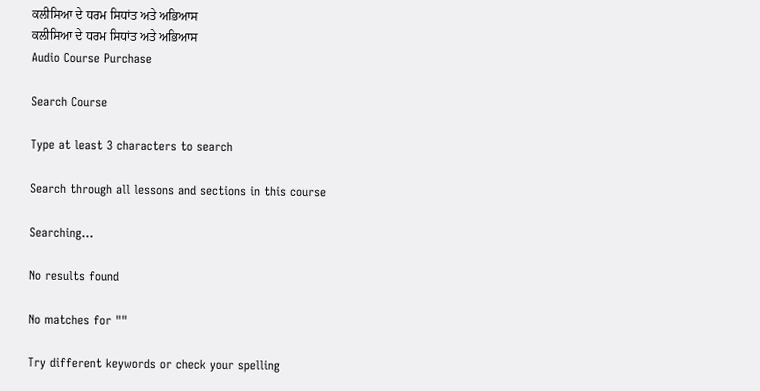ਕਲੀਸਿਆ ਦੇ ਧਰਮ ਸਿਧਾਂਤ ਅਤੇ ਅਭਿਆਸ
ਕਲੀਸਿਆ ਦੇ ਧਰਮ ਸਿਧਾਂਤ ਅਤੇ ਅਭਿਆਸ
Audio Course Purchase

Search Course

Type at least 3 characters to search

Search through all lessons and sections in this course

Searching...

No results found

No matches for ""

Try different keywords or check your spelling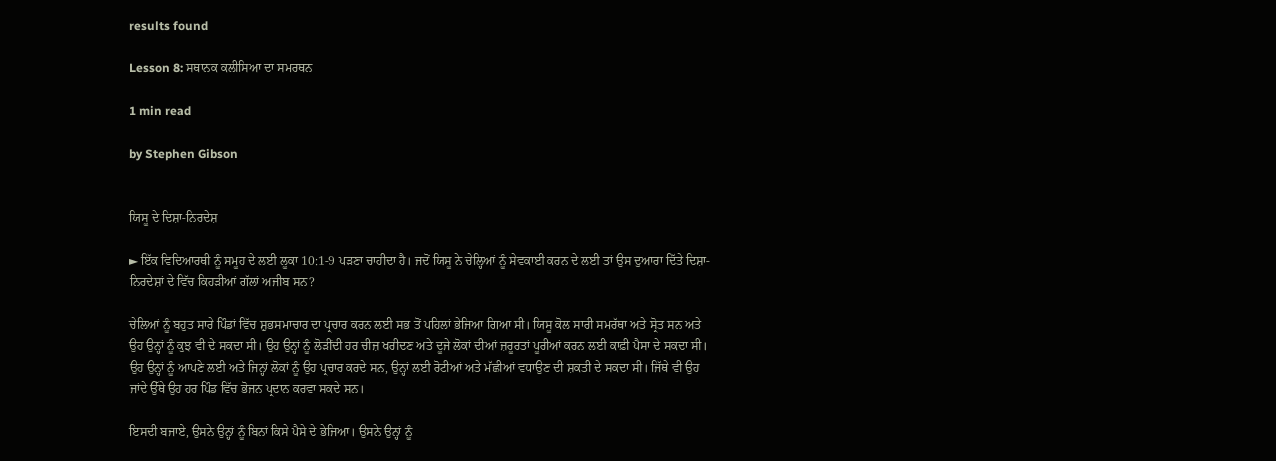results found

Lesson 8: ਸਥਾਨਕ ਕਲੀਸਿਆ ਦਾ ਸਮਰਥਨ

1 min read

by Stephen Gibson


ਯਿਸੂ ਦੇ ਦਿਸ਼ਾ-ਨਿਰਦੇਸ਼

► ਇੱਕ ਵਿਦਿਆਰਥੀ ਨੂੰ ਸਮੂਹ ਦੇ ਲਈ ਲੂਕਾ 10:1-9 ਪੜਣਾ ਚਾਹੀਦਾ ਹੈ। ਜਦੋਂ ਯਿਸੂ ਨੇ ਚੇਲ੍ਹਿਆਂ ਨੂੰ ਸੇਵਕਾਈ ਕਰਨ ਦੇ ਲਈ ਤਾਂ ਉਸ ਦੁਆਰਾ ਦਿੱਤੇ ਦਿਸ਼ਾ-ਨਿਰਦੇਸ਼ਾਂ ਦੇ ਵਿੱਚ ਕਿਹੜੀਆਂ ਗੱਲਾਂ ਅਜੀਬ ਸਨ?

ਚੇਲਿਆਂ ਨੂੰ ਬਹੁਤ ਸਾਰੇ ਪਿੰਡਾਂ ਵਿੱਚ ਸ਼ੁਭਸਮਾਚਾਰ ਦਾ ਪ੍ਰਚਾਰ ਕਰਨ ਲਈ ਸਭ ਤੋਂ ਪਹਿਲਾਂ ਭੇਜਿਆ ਗਿਆ ਸੀ। ਯਿਸੂ ਕੋਲ ਸਾਰੀ ਸਮਰੱਥਾ ਅਤੇ ਸ੍ਰੋਤ ਸਨ ਅਤੇ ਉਹ ਉਨ੍ਹਾਂ ਨੂੰ ਕੁਝ ਵੀ ਦੇ ਸਕਦਾ ਸੀ। ਉਹ ਉਨ੍ਹਾਂ ਨੂੰ ਲੋੜੀਂਦੀ ਹਰ ਚੀਜ਼ ਖਰੀਦਣ ਅਤੇ ਦੂਜੇ ਲੋਕਾਂ ਦੀਆਂ ਜ਼ਰੂਰਤਾਂ ਪੂਰੀਆਂ ਕਰਨ ਲਈ ਕਾਫ਼ੀ ਪੈਸਾ ਦੇ ਸਕਦਾ ਸੀ। ਉਹ ਉਨ੍ਹਾਂ ਨੂੰ ਆਪਣੇ ਲਈ ਅਤੇ ਜਿਨ੍ਹਾਂ ਲੋਕਾਂ ਨੂੰ ਉਹ ਪ੍ਰਚਾਰ ਕਰਦੇ ਸਨ, ਉਨ੍ਹਾਂ ਲਈ ਰੋਟੀਆਂ ਅਤੇ ਮੱਛੀਆਂ ਵਧਾਉਣ ਦੀ ਸ਼ਕਤੀ ਦੇ ਸਕਦਾ ਸੀ। ਜਿੱਥੇ ਵੀ ਉਹ ਜਾਂਦੇ ਉੱਥੇ ਉਹ ਹਰ ਪਿੰਡ ਵਿੱਚ ਭੋਜਨ ਪ੍ਰਦਾਨ ਕਰਵਾ ਸਕਦੇ ਸਨ।

ਇਸਦੀ ਬਜਾਏ, ਉਸਨੇ ਉਨ੍ਹਾਂ ਨੂੰ ਬਿਨਾਂ ਕਿਸੇ ਪੈਸੇ ਦੇ ਭੇਜਿਆ। ਉਸਨੇ ਉਨ੍ਹਾਂ ਨੂੰ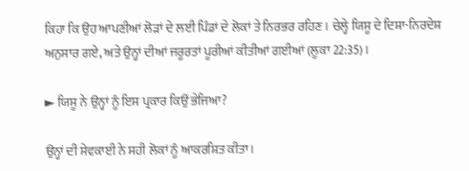ਕਿਹਾ ਕਿ ਉਹ ਆਪਣੀਆਂ ਲੋੜਾਂ ਦੇ ਲਈ ਪਿੰਡਾਂ ਦੇ ਲੋਕਾਂ ਤੇ ਨਿਰਭਰ ਰਹਿਣ। ਚੇਲ੍ਹੇ ਯਿਸੂ ਦੇ ਦਿਸ਼ਾ-ਨਿਰਦੇਸ਼ ਅਨੁਸਾਰ ਗਏ, ਅਤੇ ਉਨ੍ਹਾਂ ਦੀਆਂ ਜਰੂਰਤਾਂ ਪੂਰੀਆਂ ਕੀਤੀਆਂ ਗਈਆਂ (ਲੂਕਾ 22:35)।

► ਯਿਸੂ ਨੇ ਉਨ੍ਹਾਂ ਨੂੰ ਇਸ ਪ੍ਰਕਾਰ ਕਿਉਂ ਭੇਜਿਆ?

ਉਨ੍ਹਾਂ ਦੀ ਸੇਵਕਾਈ ਨੇ ਸਹੀ ਲੋਕਾਂ ਨੂੰ ਆਕਰਸ਼ਿਤ ਕੀਤਾ।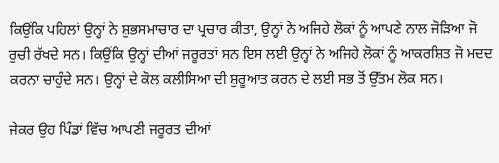ਕਿਉਂਕਿ ਪਹਿਲਾਂ ਉਨ੍ਹਾਂ ਨੇ ਸ਼ੁਭਸਮਾਚਾਰ ਦਾ ਪ੍ਰਚਾਰ ਕੀਤਾ, ਉਨ੍ਹਾਂ ਨੇ ਅਜਿਹੇ ਲੋਕਾਂ ਨੂੰ ਆਪਣੇ ਨਾਲ ਜੋੜਿਆ ਜੋ ਰੁਚੀ ਰੱਖਦੇ ਸਨ। ਕਿਉਂਕਿ ਉਨ੍ਹਾਂ ਦੀਆਂ ਜਰੂਰਤਾਂ ਸਨ ਇਸ ਲਈ ਉਨ੍ਹਾਂ ਨੇ ਅਜਿਹੇ ਲੋਕਾਂ ਨੂੰ ਆਕਰਸ਼ਿਤ ਜੋ ਮਦਦ ਕਰਨਾ ਚਾਹੁੰਦੇ ਸਨ। ਉਨ੍ਹਾਂ ਦੇ ਕੋਲ ਕਲੀਸਿਆ ਦੀ ਸ਼ੁਰੂਆਤ ਕਰਨ ਦੇ ਲਈ ਸਭ ਤੋਂ ਉੱਤਮ ਲੋਕ ਸਨ।

ਜੇਕਰ ਉਹ ਪਿੰਡਾਂ ਵਿੱਚ ਆਪਣੀ ਜਰੂਰਤ ਦੀਆਂ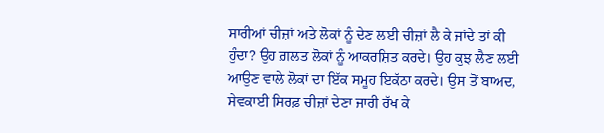ਸਾਰੀਆਂ ਚੀਜ਼ਾਂ ਅਤੇ ਲੋਕਾਂ ਨੂੰ ਦੇਣ ਲਈ ਚੀਜ਼ਾਂ ਲੈ ਕੇ ਜਾਂਦੇ ਤਾਂ ਕੀ ਹੁੰਦਾ? ਉਹ ਗ਼ਲਤ ਲੋਕਾਂ ਨੂੰ ਆਕਰਸ਼ਿਤ ਕਰਦੇ। ਉਹ ਕੁਝ ਲੈਣ ਲਈ ਆਉਣ ਵਾਲੇ ਲੋਕਾਂ ਦਾ ਇੱਕ ਸਮੂਹ ਇਕੱਠਾ ਕਰਦੇ। ਉਸ ਤੋਂ ਬਾਅਦ, ਸੇਵਕਾਈ ਸਿਰਫ਼ ਚੀਜ਼ਾਂ ਦੇਣਾ ਜਾਰੀ ਰੱਖ ਕੇ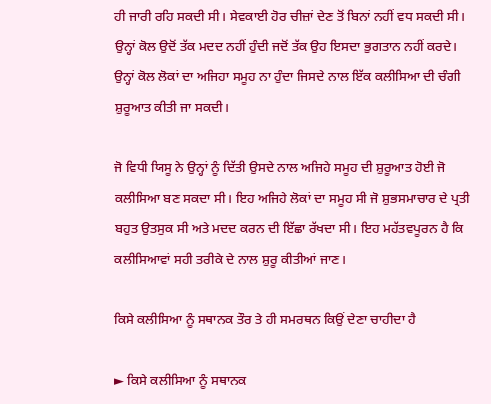ਹੀ ਜਾਰੀ ਰਹਿ ਸਕਦੀ ਸੀ। ਸੇਵਕਾਈ ਹੋਰ ਚੀਜ਼ਾਂ ਦੇਣ ਤੋਂ ਬਿਨਾਂ ਨਹੀਂ ਵਧ ਸਕਦੀ ਸੀ। ਉਨ੍ਹਾਂ ਕੋਲ ਉਦੋਂ ਤੱਕ ਮਦਦ ਨਹੀਂ ਹੁੰਦੀ ਜਦੋਂ ਤੱਕ ਉਹ ਇਸਦਾ ਭੁਗਤਾਨ ਨਹੀਂ ਕਰਦੇ। ਉਨ੍ਹਾਂ ਕੋਲ ਲੋਕਾਂ ਦਾ ਅਜਿਹਾ ਸਮੂਹ ਨਾ ਹੁੰਦਾ ਜਿਸਦੇ ਨਾਲ ਇੱਕ ਕਲੀਸਿਆ ਦੀ ਚੰਗੀ ਸ਼ੁਰੂਆਤ ਕੀਤੀ ਜਾ ਸਕਦੀ।

ਜੋ ਵਿਧੀ ਯਿਸੂ ਨੇ ਉਨ੍ਹਾਂ ਨੂੰ ਦਿੱਤੀ ਉਸਦੇ ਨਾਲ ਅਜਿਹੇ ਸਮੂਹ ਦੀ ਸ਼ੁਰੂਆਤ ਹੋਈ ਜੋ ਕਲੀਸਿਆ ਬਣ ਸਕਦਾ ਸੀ। ਇਹ ਅਜਿਹੇ ਲੋਕਾਂ ਦਾ ਸਮੂਹ ਸੀ ਜੋ ਸ਼ੁਭਸਮਾਚਾਰ ਦੇ ਪ੍ਰਤੀ ਬਹੁਤ ਉਤਸੁਕ ਸੀ ਅਤੇ ਮਦਦ ਕਰਨ ਦੀ ਇੱਛਾ ਰੱਖਦਾ ਸੀ। ਇਹ ਮਹੱਤਵਪੂਰਨ ਹੈ ਕਿ ਕਲੀਸਿਆਵਾਂ ਸਹੀ ਤਰੀਕੇ ਦੇ ਨਾਲ ਸ਼ੁਰੂ ਕੀਤੀਆਂ ਜਾਣ।

ਕਿਸੇ ਕਲੀਸਿਆ ਨੂੰ ਸਥਾਨਕ ਤੌਰ ਤੇ ਹੀ ਸਮਰਥਨ ਕਿਉਂ ਦੇਣਾ ਚਾਹੀਦਾ ਹੈ

► ਕਿਸੇ ਕਲੀਸਿਆ ਨੂੰ ਸਥਾਨਕ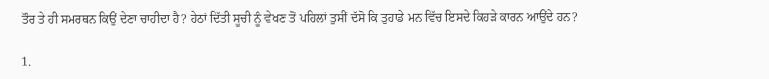ਤੌਰ ਤੇ ਹੀ ਸਮਰਥਨ ਕਿਉਂ ਦੇਣਾ ਚਾਹੀਦਾ ਹੈ? ਹੇਠਾਂ ਦਿੱਤੀ ਸੂਚੀ ਨੂੰ ਵੇਖਣ ਤੋਂ ਪਹਿਲਾਂ ਤੁਸੀਂ ਦੱਸੋ ਕਿ ਤੁਹਾਡੇ ਮਨ ਵਿੱਚ ਇਸਦੇ ਕਿਹੜੇ ਕਾਰਨ ਆਉਂਦੇ ਹਨ?

1.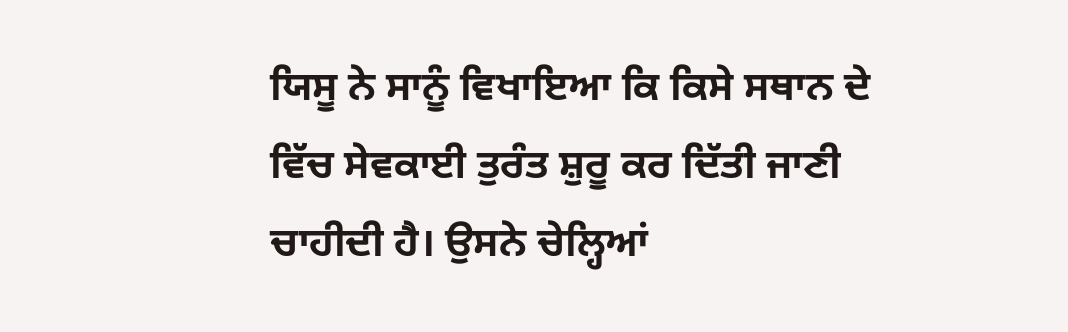ਯਿਸੂ ਨੇ ਸਾਨੂੰ ਵਿਖਾਇਆ ਕਿ ਕਿਸੇ ਸਥਾਨ ਦੇ ਵਿੱਚ ਸੇਵਕਾਈ ਤੁਰੰਤ ਸ਼ੁਰੂ ਕਰ ਦਿੱਤੀ ਜਾਣੀ ਚਾਹੀਦੀ ਹੈ। ਉਸਨੇ ਚੇਲ੍ਹਿਆਂ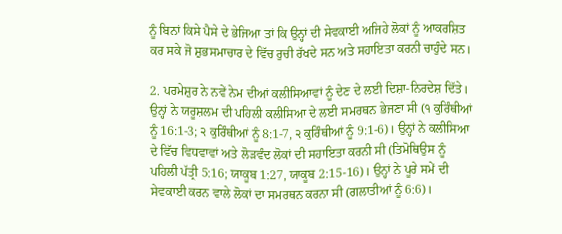ਨੂੰ ਬਿਨਾਂ ਕਿਸੇ ਪੈਸੇ ਦੇ ਭੇਜਿਆ ਤਾਂ ਕਿ ਉਨ੍ਹਾਂ ਦੀ ਸੇਵਕਾਈ ਅਜਿਹੇ ਲੋਕਾਂ ਨੂੰ ਆਕਰਸ਼ਿਤ ਕਰ ਸਕੇ ਜੋ ਸ਼ੁਭਸਮਾਚਾਰ ਦੇ ਵਿੱਚ ਰੁਚੀ ਰੱਖਦੇ ਸਨ ਅਤੇ ਸਹਾਇਤਾ ਕਰਨੀ ਚਾਹੁੰਦੇ ਸਨ।

2. ਪਰਮੇਸ਼ੁਰ ਨੇ ਨਵੇਂ ਨੇਮ ਦੀਆਂ ਕਲੀਸਿਆਵਾਂ ਨੂੰ ਦੇਣ ਦੇ ਲਈ ਦਿਸ਼ਾ-ਨਿਰਦੇਸ਼ ਦਿੱਤੇ। ਉਨ੍ਹਾਂ ਨੇ ਯਰੂਸ਼ਲਮ ਦੀ ਪਹਿਲੀ ਕਲੀਸਿਆ ਦੇ ਲਈ ਸਮਰਥਨ ਭੇਜਣਾ ਸੀ (੧ ਕੁਰਿੰਥੀਆਂ ਨੂੰ 16:1-3; ੨ ਕੁਰਿੰਥੀਆਂ ਨੂੰ 8:1-7, ੨ ਕੁਰਿੰਥੀਆਂ ਨੂੰ 9:1-6)। ਉਨ੍ਹਾਂ ਨੇ ਕਲੀਸਿਆ ਦੇ ਵਿੱਚ ਵਿਧਵਾਵਾਂ ਅਤੇ ਲੋੜਵੰਦ ਲੋਕਾਂ ਦੀ ਸਹਾਇਤਾ ਕਰਨੀ ਸੀ (ਤਿਮੋਥਿਉਸ ਨੂੰ ਪਹਿਲੀ ਪੱਤ੍ਰੀ 5:16; ਯਾਕੂਬ 1:27, ਯਾਕੂਬ 2:15-16)। ਉਨ੍ਹਾਂ ਨੇ ਪੂਰੇ ਸਮੇਂ ਦੀ ਸੇਵਕਾਈ ਕਰਨ ਵਾਲੇ ਲੋਕਾਂ ਦਾ ਸਮਰਥਨ ਕਰਨਾ ਸੀ (ਗਲਾਤੀਆਂ ਨੂੰ 6:6)।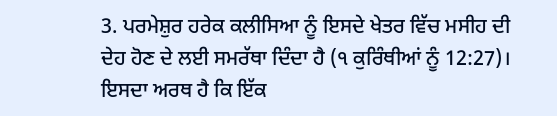3. ਪਰਮੇਸ਼ੁਰ ਹਰੇਕ ਕਲੀਸਿਆ ਨੂੰ ਇਸਦੇ ਖੇਤਰ ਵਿੱਚ ਮਸੀਹ ਦੀ ਦੇਹ ਹੋਣ ਦੇ ਲਈ ਸਮਰੱਥਾ ਦਿੰਦਾ ਹੈ (੧ ਕੁਰਿੰਥੀਆਂ ਨੂੰ 12:27)। ਇਸਦਾ ਅਰਥ ਹੈ ਕਿ ਇੱਕ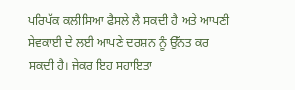ਪਰਿਪੱਕ ਕਲੀਸਿਆ ਫੈਸਲੇ ਲੈ ਸਕਦੀ ਹੈ ਅਤੇ ਆਪਣੀ ਸੇਵਕਾਈ ਦੇ ਲਈ ਆਪਣੇ ਦਰਸ਼ਨ ਨੂੰ ਉੱਨਤ ਕਰ ਸਕਦੀ ਹੈ। ਜੇਕਰ ਇਹ ਸਹਾਇਤਾ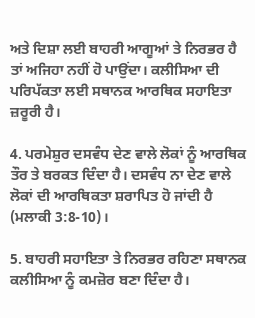ਅਤੇ ਦਿਸ਼ਾ ਲਈ ਬਾਹਰੀ ਆਗੂਆਂ ਤੇ ਨਿਰਭਰ ਹੈ ਤਾਂ ਅਜਿਹਾ ਨਹੀਂ ਹੋ ਪਾਉਂਦਾ। ਕਲੀਸਿਆ ਦੀ ਪਰਿਪੱਕਤਾ ਲਈ ਸਥਾਨਕ ਆਰਥਿਕ ਸਹਾਇਤਾ ਜ਼ਰੂਰੀ ਹੈ।

4. ਪਰਮੇਸ਼ੁਰ ਦਸਵੰਧ ਦੇਣ ਵਾਲੇ ਲੋਕਾਂ ਨੂੰ ਆਰਥਿਕ ਤੌਰ ਤੇ ਬਰਕਤ ਦਿੰਦਾ ਹੈ। ਦਸਵੰਧ ਨਾ ਦੇਣ ਵਾਲੇ ਲੋਕਾਂ ਦੀ ਆਰਥਿਕਤਾ ਸ਼ਰਾਪਿਤ ਹੋ ਜਾਂਦੀ ਹੈ (ਮਲਾਕੀ 3:8-10)।

5. ਬਾਹਰੀ ਸਹਾਇਤਾ ਤੇ ਨਿਰਭਰ ਰਹਿਣਾ ਸਥਾਨਕ ਕਲੀਸਿਆ ਨੂੰ ਕਮਜ਼ੋਰ ਬਣਾ ਦਿੰਦਾ ਹੈ।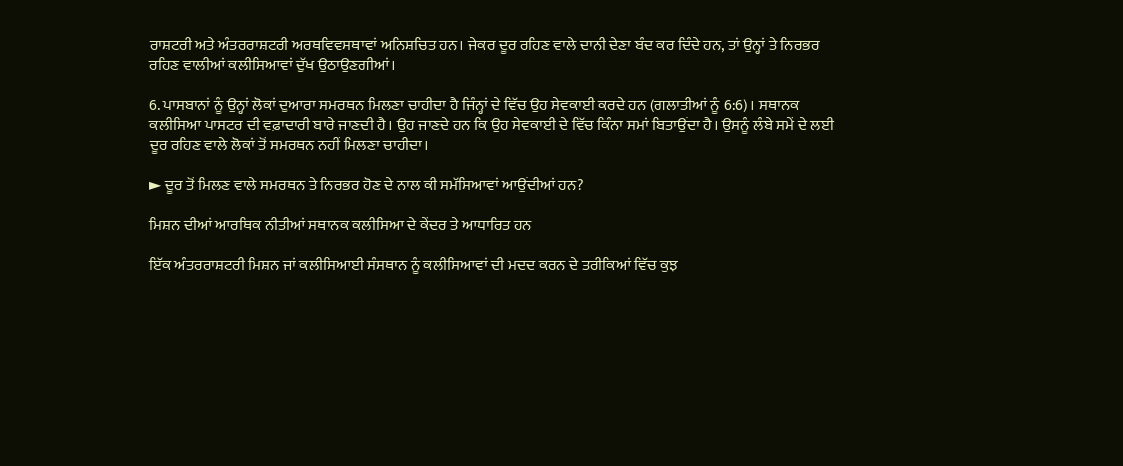ਰਾਸ਼ਟਰੀ ਅਤੇ ਅੰਤਰਰਾਸ਼ਟਰੀ ਅਰਥਵਿਵਸਥਾਵਾਂ ਅਨਿਸ਼ਚਿਤ ਹਨ। ਜੇਕਰ ਦੂਰ ਰਹਿਣ ਵਾਲੇ ਦਾਨੀ ਦੇਣਾ ਬੰਦ ਕਰ ਦਿੰਦੇ ਹਨ, ਤਾਂ ਉਨ੍ਹਾਂ ਤੇ ਨਿਰਭਰ ਰਹਿਣ ਵਾਲੀਆਂ ਕਲੀਸਿਆਵਾਂ ਦੁੱਖ ਉਠਾਉਣਗੀਆਂ।

6. ਪਾਸਬਾਨਾਂ ਨੂੰ ਉਨ੍ਹਾਂ ਲੋਕਾਂ ਦੁਆਰਾ ਸਮਰਥਨ ਮਿਲਣਾ ਚਾਹੀਦਾ ਹੈ ਜਿੰਨ੍ਹਾਂ ਦੇ ਵਿੱਚ ਉਹ ਸੇਵਕਾਈ ਕਰਦੇ ਹਨ (ਗਲਾਤੀਆਂ ਨੂੰ 6:6)। ਸਥਾਨਕ ਕਲੀਸਿਆ ਪਾਸਟਰ ਦੀ ਵਫ਼ਾਦਾਰੀ ਬਾਰੇ ਜਾਣਦੀ ਹੈ। ਉਹ ਜਾਣਦੇ ਹਨ ਕਿ ਉਹ ਸੇਵਕਾਈ ਦੇ ਵਿੱਚ ਕਿੰਨਾ ਸਮਾਂ ਬਿਤਾਉਂਦਾ ਹੈ। ਉਸਨੂੰ ਲੰਬੇ ਸਮੇਂ ਦੇ ਲਈ ਦੂਰ ਰਹਿਣ ਵਾਲੇ ਲੋਕਾਂ ਤੋਂ ਸਮਰਥਨ ਨਹੀਂ ਮਿਲਣਾ ਚਾਹੀਦਾ।

► ਦੂਰ ਤੋਂ ਮਿਲਣ ਵਾਲੇ ਸਮਰਥਨ ਤੇ ਨਿਰਭਰ ਹੋਣ ਦੇ ਨਾਲ ਕੀ ਸਮੱਸਿਆਵਾਂ ਆਉਂਦੀਆਂ ਹਨ?

ਮਿਸ਼ਨ ਦੀਆਂ ਆਰਥਿਕ ਨੀਤੀਆਂ ਸਥਾਨਕ ਕਲੀਸਿਆ ਦੇ ਕੇਂਦਰ ਤੇ ਆਧਾਰਿਤ ਹਨ

ਇੱਕ ਅੰਤਰਰਾਸ਼ਟਰੀ ਮਿਸ਼ਨ ਜਾਂ ਕਲੀਸਿਆਈ ਸੰਸਥਾਨ ਨੂੰ ਕਲੀਸਿਆਵਾਂ ਦੀ ਮਦਦ ਕਰਨ ਦੇ ਤਰੀਕਿਆਂ ਵਿੱਚ ਕੁਝ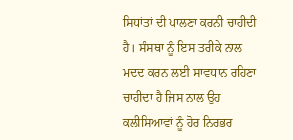ਸਿਧਾਂਤਾਂ ਦੀ ਪਾਲਣਾ ਕਰਨੀ ਚਾਹੀਦੀ ਹੈ। ਸੰਸਥਾ ਨੂੰ ਇਸ ਤਰੀਕੇ ਨਾਲ ਮਦਦ ਕਰਨ ਲਈ ਸਾਵਧਾਨ ਰਹਿਣਾ ਚਾਹੀਦਾ ਹੈ ਜਿਸ ਨਾਲ ਉਹ ਕਲੀਸਿਆਵਾਂ ਨੂੰ ਹੋਰ ਨਿਰਭਰ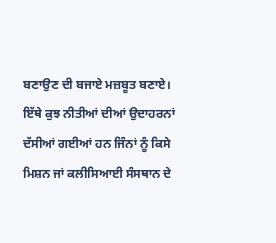ਬਣਾਉਣ ਦੀ ਬਜਾਏ ਮਜ਼ਬੂਤ ਬਣਾਏ। ਇੱਥੇ ਕੁਝ ਨੀਤੀਆਂ ਦੀਆਂ ਉਦਾਹਰਨਾਂ ਦੱਸੀਆਂ ਗਈਆਂ ਹਨ ਜਿੰਨਾਂ ਨੂੰ ਕਿਸੇ ਮਿਸ਼ਨ ਜਾਂ ਕਲੀਸਿਆਈ ਸੰਸਥਾਨ ਦੇ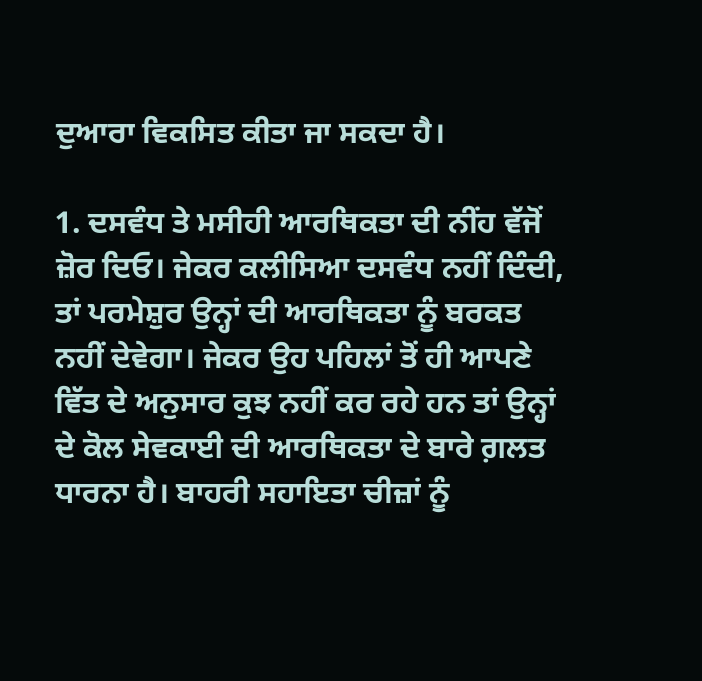ਦੁਆਰਾ ਵਿਕਸਿਤ ਕੀਤਾ ਜਾ ਸਕਦਾ ਹੈ।

1. ਦਸਵੰਧ ਤੇ ਮਸੀਹੀ ਆਰਥਿਕਤਾ ਦੀ ਨੀਂਹ ਵੱਜੋਂ ਜ਼ੋਰ ਦਿਓ। ਜੇਕਰ ਕਲੀਸਿਆ ਦਸਵੰਧ ਨਹੀਂ ਦਿੰਦੀ, ਤਾਂ ਪਰਮੇਸ਼ੁਰ ਉਨ੍ਹਾਂ ਦੀ ਆਰਥਿਕਤਾ ਨੂੰ ਬਰਕਤ ਨਹੀਂ ਦੇਵੇਗਾ। ਜੇਕਰ ਉਹ ਪਹਿਲਾਂ ਤੋਂ ਹੀ ਆਪਣੇ ਵਿੱਤ ਦੇ ਅਨੁਸਾਰ ਕੁਝ ਨਹੀਂ ਕਰ ਰਹੇ ਹਨ ਤਾਂ ਉਨ੍ਹਾਂ ਦੇ ਕੋਲ ਸੇਵਕਾਈ ਦੀ ਆਰਥਿਕਤਾ ਦੇ ਬਾਰੇ ਗ਼ਲਤ ਧਾਰਨਾ ਹੈ। ਬਾਹਰੀ ਸਹਾਇਤਾ ਚੀਜ਼ਾਂ ਨੂੰ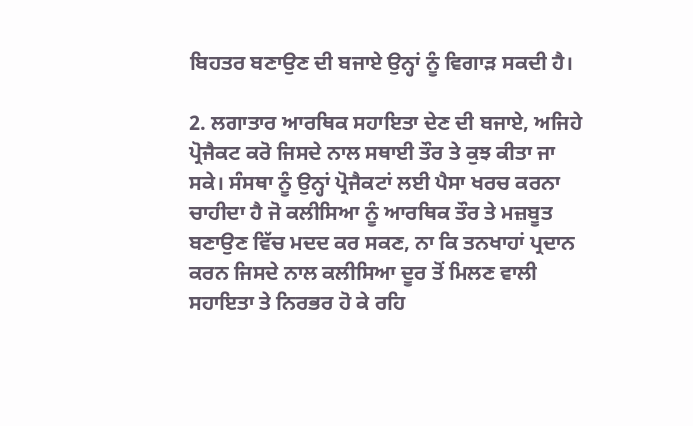ਬਿਹਤਰ ਬਣਾਉਣ ਦੀ ਬਜਾਏ ਉਨ੍ਹਾਂ ਨੂੰ ਵਿਗਾੜ ਸਕਦੀ ਹੈ।

2. ਲਗਾਤਾਰ ਆਰਥਿਕ ਸਹਾਇਤਾ ਦੇਣ ਦੀ ਬਜਾਏ, ਅਜਿਹੇ ਪ੍ਰੋਜੈਕਟ ਕਰੋ ਜਿਸਦੇ ਨਾਲ ਸਥਾਈ ਤੌਰ ਤੇ ਕੁਝ ਕੀਤਾ ਜਾ ਸਕੇ। ਸੰਸਥਾ ਨੂੰ ਉਨ੍ਹਾਂ ਪ੍ਰੋਜੈਕਟਾਂ ਲਈ ਪੈਸਾ ਖਰਚ ਕਰਨਾ ਚਾਹੀਦਾ ਹੈ ਜੋ ਕਲੀਸਿਆ ਨੂੰ ਆਰਥਿਕ ਤੌਰ ਤੇ ਮਜ਼ਬੂਤ ਬਣਾਉਣ ਵਿੱਚ ਮਦਦ ਕਰ ਸਕਣ, ਨਾ ਕਿ ਤਨਖਾਹਾਂ ਪ੍ਰਦਾਨ ਕਰਨ ਜਿਸਦੇ ਨਾਲ ਕਲੀਸਿਆ ਦੂਰ ਤੋਂ ਮਿਲਣ ਵਾਲੀ ਸਹਾਇਤਾ ਤੇ ਨਿਰਭਰ ਹੋ ਕੇ ਰਹਿ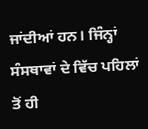ਜਾਂਦੀਆਂ ਹਨ। ਜਿੰਨ੍ਹਾਂ ਸੰਸਥਾਵਾਂ ਦੇ ਵਿੱਚ ਪਹਿਲਾਂ ਤੋਂ ਹੀ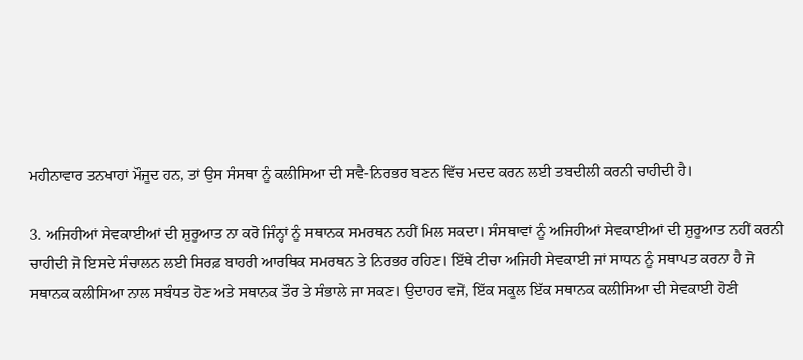ਮਹੀਨਾਵਾਰ ਤਨਖਾਹਾਂ ਮੌਜੂਦ ਹਨ, ਤਾਂ ਉਸ ਸੰਸਥਾ ਨੂੰ ਕਲੀਸਿਆ ਦੀ ਸਵੈ-ਨਿਰਭਰ ਬਣਨ ਵਿੱਚ ਮਦਦ ਕਰਨ ਲਈ ਤਬਦੀਲੀ ਕਰਨੀ ਚਾਹੀਦੀ ਹੈ।

3. ਅਜਿਹੀਆਂ ਸੇਵਕਾਈਆਂ ਦੀ ਸ਼ੁਰੂਆਤ ਨਾ ਕਰੋ ਜਿੰਨ੍ਹਾਂ ਨੂੰ ਸਥਾਨਕ ਸਮਰਥਨ ਨਹੀਂ ਮਿਲ ਸਕਦਾ। ਸੰਸਥਾਵਾਂ ਨੂੰ ਅਜਿਹੀਆਂ ਸੇਵਕਾਈਆਂ ਦੀ ਸ਼ੁਰੂਆਤ ਨਹੀਂ ਕਰਨੀ ਚਾਹੀਦੀ ਜੋ ਇਸਦੇ ਸੰਚਾਲਨ ਲਈ ਸਿਰਫ਼ ਬਾਹਰੀ ਆਰਥਿਕ ਸਮਰਥਨ ਤੇ ਨਿਰਭਰ ਰਹਿਣ। ਇੱਥੇ ਟੀਚਾ ਅਜਿਹੀ ਸੇਵਕਾਈ ਜਾਂ ਸਾਧਨ ਨੂੰ ਸਥਾਪਤ ਕਰਨਾ ਹੈ ਜੋ ਸਥਾਨਕ ਕਲੀਸਿਆ ਨਾਲ ਸਬੰਧਤ ਹੋਣ ਅਤੇ ਸਥਾਨਕ ਤੌਰ ਤੇ ਸੰਭਾਲੇ ਜਾ ਸਕਣ। ਉਦਾਹਰ ਵਜੋਂ, ਇੱਕ ਸਕੂਲ ਇੱਕ ਸਥਾਨਕ ਕਲੀਸਿਆ ਦੀ ਸੇਵਕਾਈ ਹੋਣੀ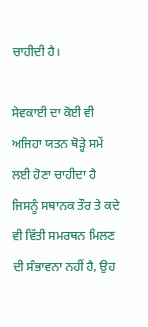ਚਾਹੀਦੀ ਹੈ।

ਸੇਵਕਾਈ ਦਾ ਕੋਈ ਵੀ ਅਜਿਹਾ ਯਤਨ ਥੋੜ੍ਹੇ ਸਮੇਂ ਲਈ ਹੋਣਾ ਚਾਹੀਦਾ ਹੈ ਜਿਸਨੂੰ ਸਥਾਨਕ ਤੌਰ ਤੇ ਕਦੇ ਵੀ ਵਿੱਤੀ ਸਮਰਥਨ ਮਿਲਣ ਦੀ ਸੰਭਾਵਨਾ ਨਹੀਂ ਹੈ, ਉਹ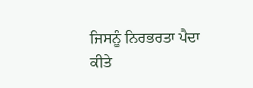ਜਿਸਨੂੰ ਨਿਰਭਰਤਾ ਪੈਦਾ ਕੀਤੇ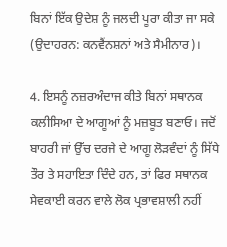ਬਿਨਾਂ ਇੱਕ ਉਦੇਸ਼ ਨੂੰ ਜਲਦੀ ਪੂਰਾ ਕੀਤਾ ਜਾ ਸਕੇ (ਉਦਾਹਰਨ: ਕਨਵੈਂਨਸ਼ਨਾਂ ਅਤੇ ਸੈਮੀਨਾਰ)।

4. ਇਸਨੂੰ ਨਜ਼ਰਅੰਦਾਜ ਕੀਤੇ ਬਿਨਾਂ ਸਥਾਨਕ ਕਲੀਸਿਆ ਦੇ ਆਗੂਆਂ ਨੂੰ ਮਜ਼ਬੂਤ ਬਣਾਓ। ਜਦੋਂ ਬਾਹਰੀ ਜਾਂ ਉੱਚ ਦਰਜੇ ਦੇ ਆਗੂ ਲੋੜਵੰਦਾਂ ਨੂੰ ਸਿੱਧੇ ਤੌਰ ਤੇ ਸਹਾਇਤਾ ਦਿੰਦੇ ਹਨ, ਤਾਂ ਫਿਰ ਸਥਾਨਕ ਸੇਵਕਾਈ ਕਰਨ ਵਾਲੇ ਲੋਕ ਪ੍ਰਭਾਵਸ਼ਾਲੀ ਨਹੀਂ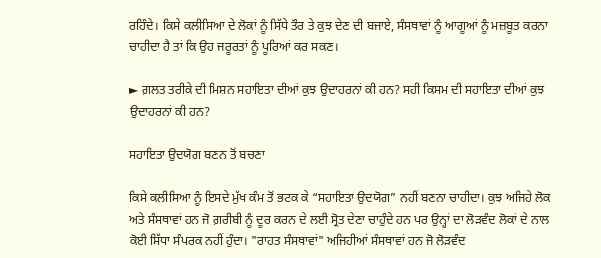ਰਹਿੰਦੇ। ਕਿਸੇ ਕਲੀਸਿਆ ਦੇ ਲੋਕਾਂ ਨੂੰ ਸਿੱਧੇ ਤੌਰ ਤੇ ਕੁਝ ਦੇਣ ਦੀ ਬਜਾਏ, ਸੰਸਥਾਵਾਂ ਨੂੰ ਆਗੂਆਂ ਨੂੰ ਮਜ਼ਬੂਤ ਕਰਨਾ ਚਾਹੀਦਾ ਹੈ ਤਾਂ ਕਿ ਉਹ ਜਰੂਰਤਾਂ ਨੂੰ ਪੂਰਿਆਂ ਕਰ ਸਕਣ।

► ਗ਼ਲਤ ਤਰੀਕੇ ਦੀ ਮਿਸ਼ਨ ਸਹਾਇਤਾ ਦੀਆਂ ਕੁਝ ਉਦਾਹਰਨਾਂ ਕੀ ਹਨ? ਸਹੀ ਕਿਸਮ ਦੀ ਸਹਾਇਤਾ ਦੀਆਂ ਕੁਝ ਉਦਾਹਰਨਾਂ ਕੀ ਹਨ?

ਸਹਾਇਤਾ ਉਦਯੋਗ ਬਣਨ ਤੋਂ ਬਚਣਾ

ਕਿਸੇ ਕਲੀਸਿਆ ਨੂੰ ਇਸਦੇ ਮੁੱਖ ਕੰਮ ਤੋਂ ਭਟਕ ਕੇ “ਸਹਾਇਤਾ ਉਦਯੋਗ” ਨਹੀਂ ਬਣਨਾ ਚਾਹੀਦਾ। ਕੁਝ ਅਜਿਹੇ ਲੋਕ ਅਤੇ ਸੰਸਥਾਵਾਂ ਹਨ ਜੋ ਗ਼ਰੀਬੀ ਨੂੰ ਦੂਰ ਕਰਨ ਦੇ ਲਈ ਸ੍ਰੋਤ ਦੇਣਾ ਚਾਹੁੰਦੇ ਹਨ ਪਰ ਉਨ੍ਹਾਂ ਦਾ ਲੋੜਵੰਦ ਲੋਕਾਂ ਦੇ ਨਾਲ ਕੋਈ ਸਿੱਧਾ ਸੰਪਰਕ ਨਹੀਂ ਹੁੰਦਾ। "ਰਾਹਤ ਸੰਸਥਾਵਾਂ" ਅਜਿਹੀਆਂ ਸੰਸਥਾਵਾਂ ਹਨ ਜੋ ਲੋੜਵੰਦ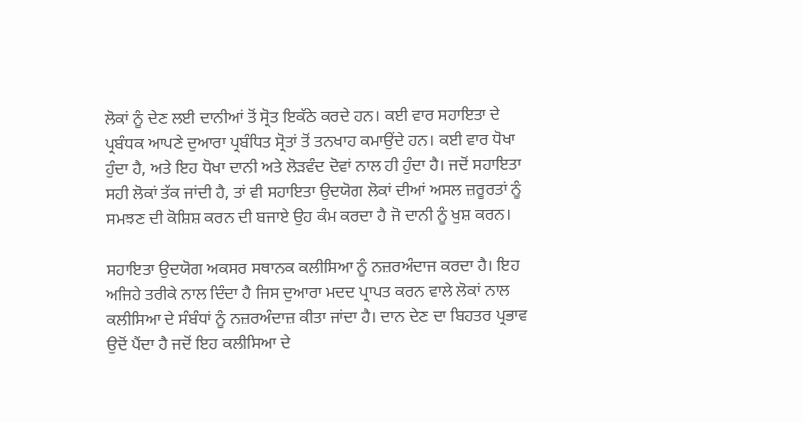ਲੋਕਾਂ ਨੂੰ ਦੇਣ ਲਈ ਦਾਨੀਆਂ ਤੋਂ ਸ੍ਰੋਤ ਇਕੱਠੇ ਕਰਦੇ ਹਨ। ਕਈ ਵਾਰ ਸਹਾਇਤਾ ਦੇ ਪ੍ਰਬੰਧਕ ਆਪਣੇ ਦੁਆਰਾ ਪ੍ਰਬੰਧਿਤ ਸ੍ਰੋਤਾਂ ਤੋਂ ਤਨਖਾਹ ਕਮਾਉਂਦੇ ਹਨ। ਕਈ ਵਾਰ ਧੋਖਾ ਹੁੰਦਾ ਹੈ, ਅਤੇ ਇਹ ਧੋਖਾ ਦਾਨੀ ਅਤੇ ਲੋੜਵੰਦ ਦੋਵਾਂ ਨਾਲ ਹੀ ਹੁੰਦਾ ਹੈ। ਜਦੋਂ ਸਹਾਇਤਾ ਸਹੀ ਲੋਕਾਂ ਤੱਕ ਜਾਂਦੀ ਹੈ, ਤਾਂ ਵੀ ਸਹਾਇਤਾ ਉਦਯੋਗ ਲੋਕਾਂ ਦੀਆਂ ਅਸਲ ਜ਼ਰੂਰਤਾਂ ਨੂੰ ਸਮਝਣ ਦੀ ਕੋਸ਼ਿਸ਼ ਕਰਨ ਦੀ ਬਜਾਏ ਉਹ ਕੰਮ ਕਰਦਾ ਹੈ ਜੋ ਦਾਨੀ ਨੂੰ ਖੁਸ਼ ਕਰਨ।

ਸਹਾਇਤਾ ਉਦਯੋਗ ਅਕਸਰ ਸਥਾਨਕ ਕਲੀਸਿਆ ਨੂੰ ਨਜ਼ਰਅੰਦਾਜ ਕਰਦਾ ਹੈ। ਇਹ ਅਜਿਹੇ ਤਰੀਕੇ ਨਾਲ ਦਿੰਦਾ ਹੈ ਜਿਸ ਦੁਆਰਾ ਮਦਦ ਪ੍ਰਾਪਤ ਕਰਨ ਵਾਲੇ ਲੋਕਾਂ ਨਾਲ ਕਲੀਸਿਆ ਦੇ ਸੰਬੰਧਾਂ ਨੂੰ ਨਜ਼ਰਅੰਦਾਜ਼ ਕੀਤਾ ਜਾਂਦਾ ਹੈ। ਦਾਨ ਦੇਣ ਦਾ ਬਿਹਤਰ ਪ੍ਰਭਾਵ ਉਦੋਂ ਪੈਂਦਾ ਹੈ ਜਦੋਂ ਇਹ ਕਲੀਸਿਆ ਦੇ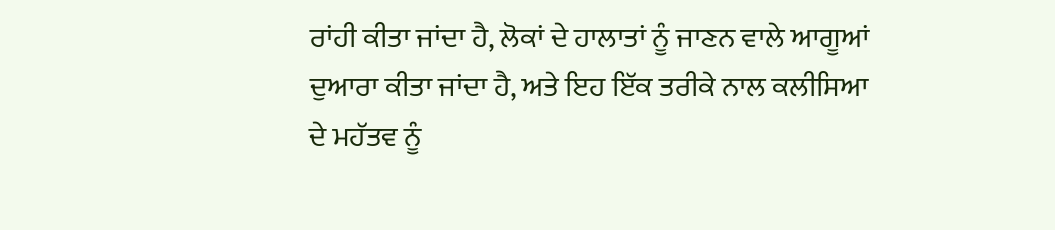ਰਾਂਹੀ ਕੀਤਾ ਜਾਂਦਾ ਹੈ, ਲੋਕਾਂ ਦੇ ਹਾਲਾਤਾਂ ਨੂੰ ਜਾਣਨ ਵਾਲੇ ਆਗੂਆਂ ਦੁਆਰਾ ਕੀਤਾ ਜਾਂਦਾ ਹੈ, ਅਤੇ ਇਹ ਇੱਕ ਤਰੀਕੇ ਨਾਲ ਕਲੀਸਿਆ ਦੇ ਮਹੱਤਵ ਨੂੰ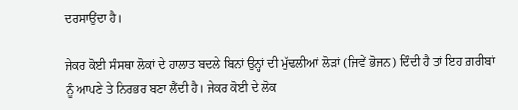ਦਰਸਾਉਂਦਾ ਹੈ।

ਜੇਕਰ ਕੋਈ ਸੰਸਥਾ ਲੋਕਾਂ ਦੇ ਹਾਲਾਤ ਬਦਲੇ ਬਿਨਾਂ ਉਨ੍ਹਾਂ ਦੀ ਮੁੱਢਲੀਆਂ ਲੋੜਾਂ (ਜਿਵੇਂ ਭੋਜਨ) ਦਿੰਦੀ ਹੈ ਤਾਂ ਇਹ ਗ਼ਰੀਬਾਂ ਨੂੰ ਆਪਣੇ ਤੇ ਨਿਰਭਰ ਬਣਾ ਲੈਂਦੀ ਹੈ। ਜੇਕਰ ਕੋਈ ਦੇ ਲੋਕ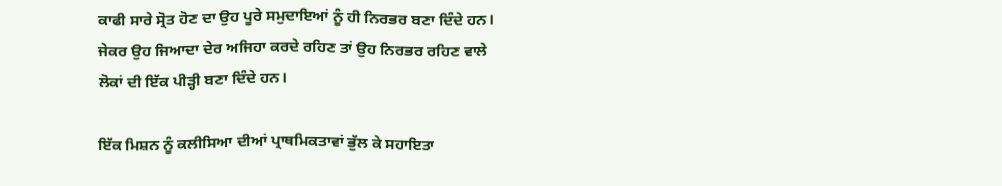ਕਾਫੀ ਸਾਰੇ ਸ੍ਰੋਤ ਹੋਣ ਦਾ ਉਹ ਪੂਰੇ ਸਮੁਦਾਇਆਂ ਨੂੰ ਹੀ ਨਿਰਭਰ ਬਣਾ ਦਿੰਦੇ ਹਨ। ਜੇਕਰ ਉਹ ਜਿਆਦਾ ਦੇਰ ਅਜਿਹਾ ਕਰਦੇ ਰਹਿਣ ਤਾਂ ਉਹ ਨਿਰਭਰ ਰਹਿਣ ਵਾਲੇ ਲੋਕਾਂ ਦੀ ਇੱਕ ਪੀੜ੍ਹੀ ਬਣਾ ਦਿੰਦੇ ਹਨ।

ਇੱਕ ਮਿਸ਼ਨ ਨੂੰ ਕਲੀਸਿਆ ਦੀਆਂ ਪ੍ਰਾਥਮਿਕਤਾਵਾਂ ਭੁੱਲ ਕੇ ਸਹਾਇਤਾ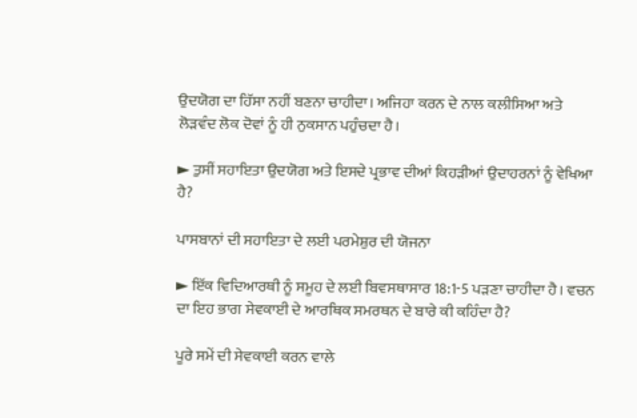ਉਦਯੋਗ ਦਾ ਹਿੱਸਾ ਨਹੀਂ ਬਣਨਾ ਚਾਹੀਦਾ। ਅਜਿਹਾ ਕਰਨ ਦੇ ਨਾਲ ਕਲੀਸਿਆ ਅਤੇ ਲੋੜਵੰਦ ਲੋਕ ਦੋਵਾਂ ਨੂੰ ਹੀ ਨੁਕਸਾਨ ਪਹੁੰਚਦਾ ਹੈ।

► ਤੁਸੀਂ ਸਹਾਇਤਾ ਉਦਯੋਗ ਅਤੇ ਇਸਦੇ ਪ੍ਰਭਾਵ ਦੀਆਂ ਕਿਹੜੀਆਂ ਉਦਾਹਰਨਾਂ ਨੂੰ ਵੇਖਿਆ ਹੈ?

ਪਾਸਬਾਨਾਂ ਦੀ ਸਹਾਇਤਾ ਦੇ ਲਈ ਪਰਮੇਸ਼ੁਰ ਦੀ ਯੋਜਨਾ

► ਇੱਕ ਵਿਦਿਆਰਥੀ ਨੂੰ ਸਮੂਹ ਦੇ ਲਈ ਬਿਵਸਥਾਸਾਰ 18:1-5 ਪੜਣਾ ਚਾਹੀਦਾ ਹੈ। ਵਚਨ ਦਾ ਇਹ ਭਾਗ ਸੇਵਕਾਈ ਦੇ ਆਰਥਿਕ ਸਮਰਥਨ ਦੇ ਬਾਰੇ ਕੀ ਕਹਿੰਦਾ ਹੈ?

ਪੂਰੇ ਸਮੇਂ ਦੀ ਸੇਵਕਾਈ ਕਰਨ ਵਾਲੇ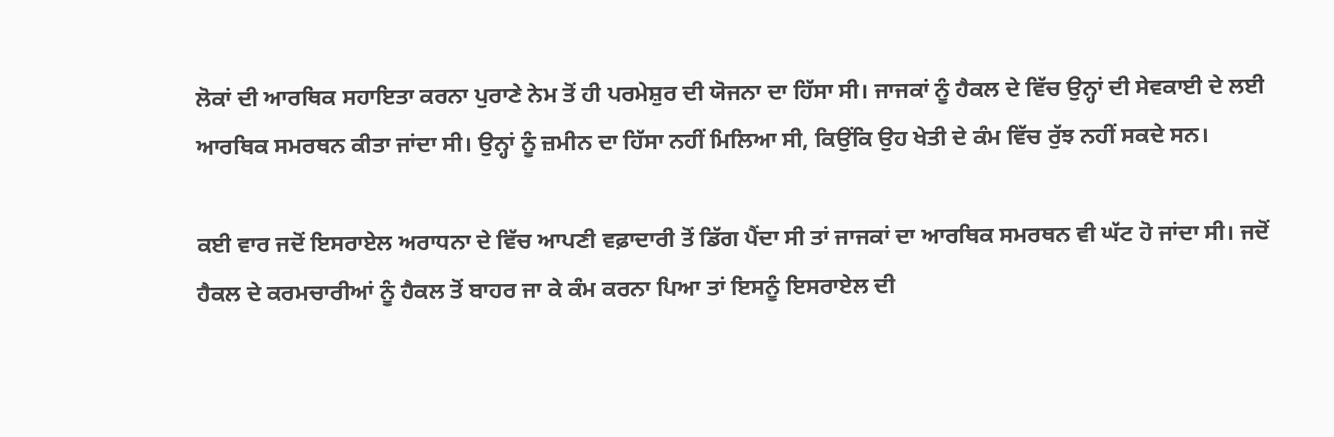ਲੋਕਾਂ ਦੀ ਆਰਥਿਕ ਸਹਾਇਤਾ ਕਰਨਾ ਪੁਰਾਣੇ ਨੇਮ ਤੋਂ ਹੀ ਪਰਮੇਸ਼ੁਰ ਦੀ ਯੋਜਨਾ ਦਾ ਹਿੱਸਾ ਸੀ। ਜਾਜਕਾਂ ਨੂੰ ਹੈਕਲ ਦੇ ਵਿੱਚ ਉਨ੍ਹਾਂ ਦੀ ਸੇਵਕਾਈ ਦੇ ਲਈ ਆਰਥਿਕ ਸਮਰਥਨ ਕੀਤਾ ਜਾਂਦਾ ਸੀ। ਉਨ੍ਹਾਂ ਨੂੰ ਜ਼ਮੀਨ ਦਾ ਹਿੱਸਾ ਨਹੀਂ ਮਿਲਿਆ ਸੀ, ਕਿਉਂਕਿ ਉਹ ਖੇਤੀ ਦੇ ਕੰਮ ਵਿੱਚ ਰੁੱਝ ਨਹੀਂ ਸਕਦੇ ਸਨ।

ਕਈ ਵਾਰ ਜਦੋਂ ਇਸਰਾਏਲ ਅਰਾਧਨਾ ਦੇ ਵਿੱਚ ਆਪਣੀ ਵਫ਼ਾਦਾਰੀ ਤੋਂ ਡਿੱਗ ਪੈਂਦਾ ਸੀ ਤਾਂ ਜਾਜਕਾਂ ਦਾ ਆਰਥਿਕ ਸਮਰਥਨ ਵੀ ਘੱਟ ਹੋ ਜਾਂਦਾ ਸੀ। ਜਦੋਂ ਹੈਕਲ ਦੇ ਕਰਮਚਾਰੀਆਂ ਨੂੰ ਹੈਕਲ ਤੋਂ ਬਾਹਰ ਜਾ ਕੇ ਕੰਮ ਕਰਨਾ ਪਿਆ ਤਾਂ ਇਸਨੂੰ ਇਸਰਾਏਲ ਦੀ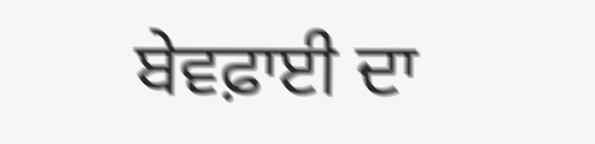ਬੇਵਫ਼ਾਈ ਦਾ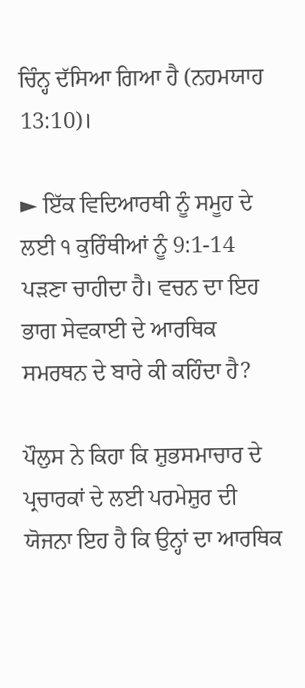ਚਿੰਨ੍ਹ ਦੱਸਿਆ ਗਿਆ ਹੈ (ਨਹਮਯਾਹ 13:10)।

► ਇੱਕ ਵਿਦਿਆਰਥੀ ਨੂੰ ਸਮੂਹ ਦੇ ਲਈ ੧ ਕੁਰਿੰਥੀਆਂ ਨੂੰ 9:1-14 ਪੜਣਾ ਚਾਹੀਦਾ ਹੈ। ਵਚਨ ਦਾ ਇਹ ਭਾਗ ਸੇਵਕਾਈ ਦੇ ਆਰਥਿਕ ਸਮਰਥਨ ਦੇ ਬਾਰੇ ਕੀ ਕਹਿੰਦਾ ਹੈ?

ਪੌਲੁਸ ਨੇ ਕਿਹਾ ਕਿ ਸ਼ੁਭਸਮਾਚਾਰ ਦੇ ਪ੍ਰਚਾਰਕਾਂ ਦੇ ਲਈ ਪਰਮੇਸ਼ੁਰ ਦੀ ਯੋਜਨਾ ਇਹ ਹੈ ਕਿ ਉਨ੍ਹਾਂ ਦਾ ਆਰਥਿਕ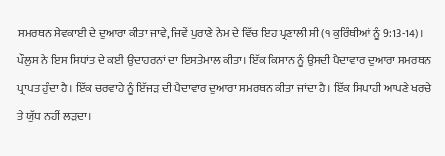ਸਮਰਥਨ ਸੇਵਕਾਈ ਦੇ ਦੁਆਰਾ ਕੀਤਾ ਜਾਵੇ, ਜਿਵੇਂ ਪੁਰਾਣੇ ਨੇਮ ਦੇ ਵਿੱਚ ਇਹ ਪ੍ਰਣਾਲੀ ਸੀ (੧ ਕੁਰਿੰਥੀਆਂ ਨੂੰ 9:13-14)। ਪੌਲੁਸ ਨੇ ਇਸ ਸਿਧਾਂਤ ਦੇ ਕਈ ਉਦਾਹਰਨਾਂ ਦਾ ਇਸਤੇਮਾਲ ਕੀਤਾ। ਇੱਕ ਕਿਸਾਨ ਨੂੰ ਉਸਦੀ ਪੈਦਾਵਾਰ ਦੁਆਰਾ ਸਮਰਥਨ ਪ੍ਰਾਪਤ ਹੁੰਦਾ ਹੈ। ਇੱਕ ਚਰਵਾਹੇ ਨੂੰ ਇੱਜੜ ਦੀ ਪੈਦਾਵਾਰ ਦੁਆਰਾ ਸਮਰਥਨ ਕੀਤਾ ਜਾਂਦਾ ਹੈ। ਇੱਕ ਸਿਪਾਹੀ ਆਪਣੇ ਖਰਚੇ ਤੇ ਯੁੱਧ ਨਹੀਂ ਲੜਦਾ।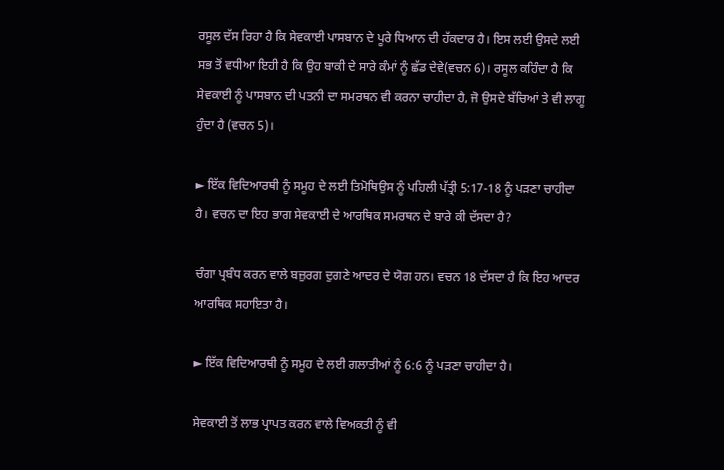ਰਸੂਲ ਦੱਸ ਰਿਹਾ ਹੈ ਕਿ ਸੇਵਕਾਈ ਪਾਸਬਾਨ ਦੇ ਪੂਰੇ ਧਿਆਨ ਦੀ ਹੱਕਦਾਰ ਹੈ। ਇਸ ਲਈ ਉਸਦੇ ਲਈ ਸਭ ਤੋਂ ਵਧੀਆ ਇਹੀ ਹੈ ਕਿ ਉਹ ਬਾਕੀ ਦੇ ਸਾਰੇ ਕੰਮਾਂ ਨੂੰ ਛੱਡ ਦੇਵੇ(ਵਚਨ 6)। ਰਸੂਲ ਕਹਿੰਦਾ ਹੈ ਕਿ ਸੇਵਕਾਈ ਨੂੰ ਪਾਸਬਾਨ ਦੀ ਪਤਨੀ ਦਾ ਸਮਰਥਨ ਵੀ ਕਰਨਾ ਚਾਹੀਦਾ ਹੈ, ਜੋ ਉਸਦੇ ਬੱਚਿਆਂ ਤੇ ਵੀ ਲਾਗੂ ਹੁੰਦਾ ਹੈ (ਵਚਨ 5)।

► ਇੱਕ ਵਿਦਿਆਰਥੀ ਨੂੰ ਸਮੂਹ ਦੇ ਲਈ ਤਿਮੋਥਿਉਸ ਨੂੰ ਪਹਿਲੀ ਪੱਤ੍ਰੀ 5:17-18 ਨੂੰ ਪੜਣਾ ਚਾਹੀਦਾ ਹੈ। ਵਚਨ ਦਾ ਇਹ ਭਾਗ ਸੇਵਕਾਈ ਦੇ ਆਰਥਿਕ ਸਮਰਥਨ ਦੇ ਬਾਰੇ ਕੀ ਦੱਸਦਾ ਹੈ?

ਚੰਗਾ ਪ੍ਰਬੰਧ ਕਰਨ ਵਾਲੇ ਬਜ਼ੁਰਗ ਦੁਗਣੇ ਆਦਰ ਦੇ ਯੋਗ ਹਨ। ਵਚਨ 18 ਦੱਸਦਾ ਹੈ ਕਿ ਇਹ ਆਦਰ ਆਰਥਿਕ ਸਹਾਇਤਾ ਹੈ।

► ਇੱਕ ਵਿਦਿਆਰਥੀ ਨੂੰ ਸਮੂਹ ਦੇ ਲਈ ਗਲਾਤੀਆਂ ਨੂੰ 6:6 ਨੂੰ ਪੜਣਾ ਚਾਹੀਦਾ ਹੈ।

ਸੇਵਕਾਈ ਤੋਂ ਲਾਭ ਪ੍ਰਾਪਤ ਕਰਨ ਵਾਲੇ ਵਿਅਕਤੀ ਨੂੰ ਵੀ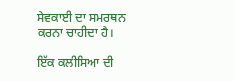ਸੇਵਕਾਈ ਦਾ ਸਮਰਥਨ ਕਰਨਾ ਚਾਹੀਦਾ ਹੈ।

ਇੱਕ ਕਲੀਸਿਆ ਦੀ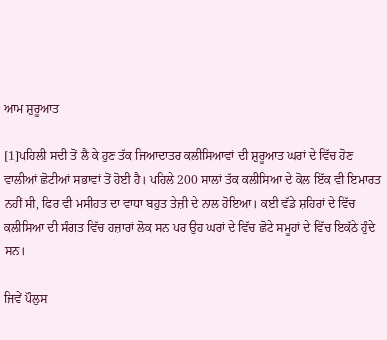ਆਮ ਸ਼ੁਰੂਆਤ

[1]ਪਹਿਲੀ ਸਦੀ ਤੋਂ ਲੈ ਕੇ ਹੁਣ ਤੱਕ ਜਿਆਦਾਤਰ ਕਲੀਸਿਆਵਾਂ ਦੀ ਸ਼ੁਰੂਆਤ ਘਰਾਂ ਦੇ ਵਿੱਚ ਹੋਣ ਵਾਲੀਆਂ ਛੋਟੀਆਂ ਸਭਾਵਾਂ ਤੋਂ ਹੋਈ ਹੈ। ਪਹਿਲੇ 200 ਸਾਲਾਂ ਤੱਕ ਕਲੀਸਿਆ ਦੇ ਕੋਲ ਇੱਕ ਵੀ ਇਮਾਰਤ ਨਹੀਂ ਸੀ, ਫਿਰ ਵੀ ਮਸੀਹਤ ਦਾ ਵਾਧਾ ਬਹੁਤ ਤੇਜ਼ੀ ਦੇ ਨਾਲ ਹੋਇਆ। ਕਈ ਵੱਡੇ ਸ਼ਹਿਰਾਂ ਦੇ ਵਿੱਚ ਕਲੀਸਿਆ ਦੀ ਸੰਗਤ ਵਿੱਚ ਹਜ਼ਾਰਾਂ ਲੋਕ ਸਨ ਪਰ ਉਹ ਘਰਾਂ ਦੇ ਵਿੱਚ ਛੋਟੇ ਸਮੂਹਾਂ ਦੇ ਵਿੱਚ ਇਕੱਠੇ ਹੁੰਦੇ ਸਨ।

ਜਿਵੇਂ ਪੌਲੁਸ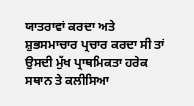ਯਾਤਰਾਵਾਂ ਕਰਦਾ ਅਤੇ ਸ਼ੁਭਸਮਾਚਾਰ ਪ੍ਰਚਾਰ ਕਰਦਾ ਸੀ ਤਾਂ ਉਸਦੀ ਮੁੱਖ ਪ੍ਰਾਥਮਿਕਤਾ ਹਰੇਕ ਸਥਾਨ ਤੇ ਕਲੀਸਿਆ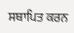ਸਥਾਪਿਤ ਕਰਨ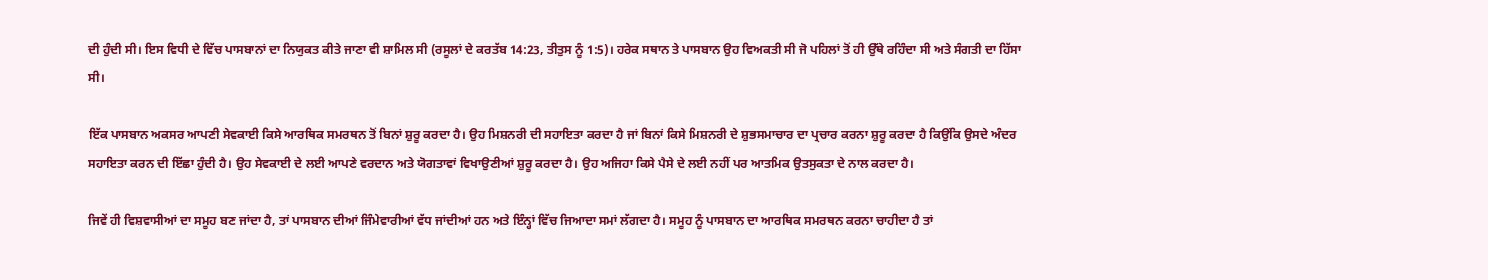ਦੀ ਹੁੰਦੀ ਸੀ। ਇਸ ਵਿਧੀ ਦੇ ਵਿੱਚ ਪਾਸਬਾਨਾਂ ਦਾ ਨਿਯੁਕਤ ਕੀਤੇ ਜਾਣਾ ਵੀ ਸ਼ਾਮਿਲ ਸੀ (ਰਸੂਲਾਂ ਦੇ ਕਰਤੱਬ 14:23, ਤੀਤੁਸ ਨੂੰ 1:5)। ਹਰੇਕ ਸਥਾਨ ਤੇ ਪਾਸਬਾਨ ਉਹ ਵਿਅਕਤੀ ਸੀ ਜੋ ਪਹਿਲਾਂ ਤੋਂ ਹੀ ਉੱਥੇ ਰਹਿੰਦਾ ਸੀ ਅਤੇ ਸੰਗਤੀ ਦਾ ਹਿੱਸਾ ਸੀ।

ਇੱਕ ਪਾਸਬਾਨ ਅਕਸਰ ਆਪਣੀ ਸੇਵਕਾਈ ਕਿਸੇ ਆਰਥਿਕ ਸਮਰਥਨ ਤੋਂ ਬਿਨਾਂ ਸ਼ੁਰੂ ਕਰਦਾ ਹੈ। ਉਹ ਮਿਸ਼ਨਰੀ ਦੀ ਸਹਾਇਤਾ ਕਰਦਾ ਹੈ ਜਾਂ ਬਿਨਾਂ ਕਿਸੇ ਮਿਸ਼ਨਰੀ ਦੇ ਸ਼ੁਭਸਮਾਚਾਰ ਦਾ ਪ੍ਰਚਾਰ ਕਰਨਾ ਸ਼ੁਰੂ ਕਰਦਾ ਹੈ ਕਿਉਂਕਿ ਉਸਦੇ ਅੰਦਰ ਸਹਾਇਤਾ ਕਰਨ ਦੀ ਇੱਛਾ ਹੁੰਦੀ ਹੈ। ਉਹ ਸੇਵਕਾਈ ਦੇ ਲਈ ਆਪਣੇ ਵਰਦਾਨ ਅਤੇ ਯੋਗਤਾਵਾਂ ਵਿਖਾਉਣੀਆਂ ਸ਼ੁਰੂ ਕਰਦਾ ਹੈ। ਉਹ ਅਜਿਹਾ ਕਿਸੇ ਪੈਸੇ ਦੇ ਲਈ ਨਹੀਂ ਪਰ ਆਤਮਿਕ ਉਤਸੁਕਤਾ ਦੇ ਨਾਲ ਕਰਦਾ ਹੈ।

ਜਿਵੇਂ ਹੀ ਵਿਸ਼ਵਾਸੀਆਂ ਦਾ ਸਮੂਹ ਬਣ ਜਾਂਦਾ ਹੈ, ਤਾਂ ਪਾਸਬਾਨ ਦੀਆਂ ਜਿੰਮੇਵਾਰੀਆਂ ਵੱਧ ਜਾਂਦੀਆਂ ਹਨ ਅਤੇ ਇੰਨ੍ਹਾਂ ਵਿੱਚ ਜਿਆਦਾ ਸਮਾਂ ਲੱਗਦਾ ਹੈ। ਸਮੂਹ ਨੂੰ ਪਾਸਬਾਨ ਦਾ ਆਰਥਿਕ ਸਮਰਥਨ ਕਰਨਾ ਚਾਹੀਦਾ ਹੈ ਤਾਂ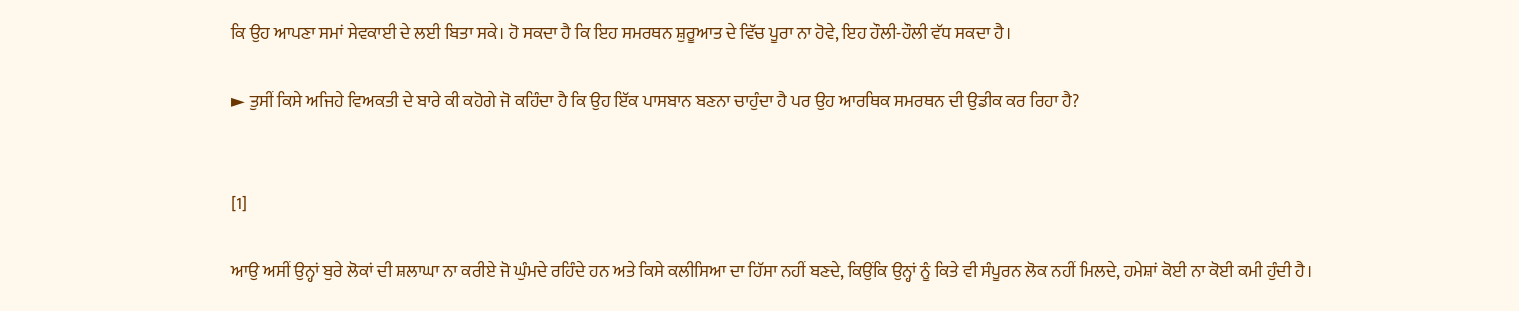ਕਿ ਉਹ ਆਪਣਾ ਸਮਾਂ ਸੇਵਕਾਈ ਦੇ ਲਈ ਬਿਤਾ ਸਕੇ। ਹੋ ਸਕਦਾ ਹੈ ਕਿ ਇਹ ਸਮਰਥਨ ਸ਼ੁਰੂਆਤ ਦੇ ਵਿੱਚ ਪੂਰਾ ਨਾ ਹੋਵੇ, ਇਹ ਹੌਲੀ-ਹੌਲੀ ਵੱਧ ਸਕਦਾ ਹੈ।

► ਤੁਸੀਂ ਕਿਸੇ ਅਜਿਹੇ ਵਿਅਕਤੀ ਦੇ ਬਾਰੇ ਕੀ ਕਹੋਗੇ ਜੋ ਕਹਿੰਦਾ ਹੈ ਕਿ ਉਹ ਇੱਕ ਪਾਸਬਾਨ ਬਣਨਾ ਚਾਹੁੰਦਾ ਹੈ ਪਰ ਉਹ ਆਰਥਿਕ ਸਮਰਥਨ ਦੀ ਉਡੀਕ ਕਰ ਰਿਹਾ ਹੈ?


[1]

ਆਉ ਅਸੀਂ ਉਨ੍ਹਾਂ ਬੁਰੇ ਲੋਕਾਂ ਦੀ ਸ਼ਲਾਘਾ ਨਾ ਕਰੀਏ ਜੋ ਘੁੰਮਦੇ ਰਹਿੰਦੇ ਹਨ ਅਤੇ ਕਿਸੇ ਕਲੀਸਿਆ ਦਾ ਹਿੱਸਾ ਨਹੀਂ ਬਣਦੇ, ਕਿਉਂਕਿ ਉਨ੍ਹਾਂ ਨੂੰ ਕਿਤੇ ਵੀ ਸੰਪੂਰਨ ਲੋਕ ਨਹੀਂ ਮਿਲਦੇ, ਹਮੇਸ਼ਾਂ ਕੋਈ ਨਾ ਕੋਈ ਕਮੀ ਹੁੰਦੀ ਹੈ।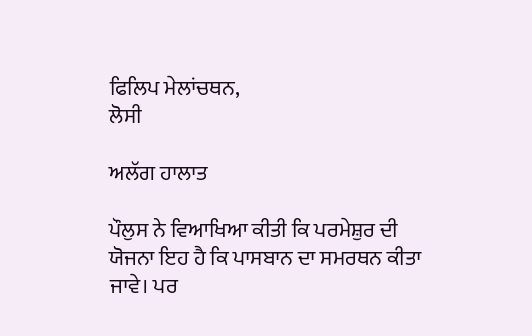ਫਿਲਿਪ ਮੇਲਾਂਚਥਨ,
ਲੋਸੀ

ਅਲੱਗ ਹਾਲਾਤ

ਪੌਲੁਸ ਨੇ ਵਿਆਖਿਆ ਕੀਤੀ ਕਿ ਪਰਮੇਸ਼ੁਰ ਦੀ ਯੋਜਨਾ ਇਹ ਹੈ ਕਿ ਪਾਸਬਾਨ ਦਾ ਸਮਰਥਨ ਕੀਤਾ ਜਾਵੇ। ਪਰ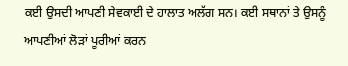ਕਈ ਉਸਦੀ ਆਪਣੀ ਸੇਵਕਾਈ ਦੇ ਹਾਲਾਤ ਅਲੱਗ ਸਨ। ਕਈ ਸਥਾਨਾਂ ਤੇ ਉਸਨੂੰ ਆਪਣੀਆਂ ਲੋੜਾਂ ਪੂਰੀਆਂ ਕਰਨ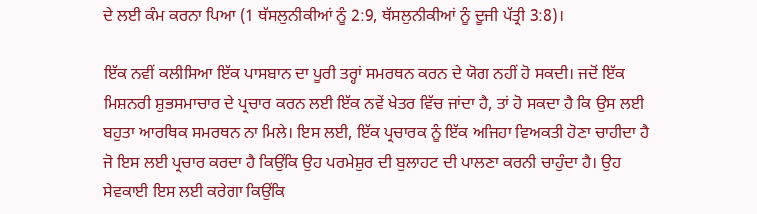ਦੇ ਲਈ ਕੰਮ ਕਰਨਾ ਪਿਆ (1 ਥੱਸਲੁਨੀਕੀਆਂ ਨੂੰ 2:9, ਥੱਸਲੁਨੀਕੀਆਂ ਨੂੰ ਦੂਜੀ ਪੱਤ੍ਰੀ 3:8)।

ਇੱਕ ਨਵੀਂ ਕਲੀਸਿਆ ਇੱਕ ਪਾਸਬਾਨ ਦਾ ਪੂਰੀ ਤਰ੍ਹਾਂ ਸਮਰਥਨ ਕਰਨ ਦੇ ਯੋਗ ਨਹੀਂ ਹੋ ਸਕਦੀ। ਜਦੋਂ ਇੱਕ ਮਿਸ਼ਨਰੀ ਸ਼ੁਭਸਮਾਚਾਰ ਦੇ ਪ੍ਰਚਾਰ ਕਰਨ ਲਈ ਇੱਕ ਨਵੇਂ ਖੇਤਰ ਵਿੱਚ ਜਾਂਦਾ ਹੈ, ਤਾਂ ਹੋ ਸਕਦਾ ਹੈ ਕਿ ਉਸ ਲਈ ਬਹੁਤਾ ਆਰਥਿਕ ਸਮਰਥਨ ਨਾ ਮਿਲੇ। ਇਸ ਲਈ, ਇੱਕ ਪ੍ਰਚਾਰਕ ਨੂੰ ਇੱਕ ਅਜਿਹਾ ਵਿਅਕਤੀ ਹੋਣਾ ਚਾਹੀਦਾ ਹੈ ਜੋ ਇਸ ਲਈ ਪ੍ਰਚਾਰ ਕਰਦਾ ਹੈ ਕਿਉਂਕਿ ਉਹ ਪਰਮੇਸ਼ੁਰ ਦੀ ਬੁਲਾਹਟ ਦੀ ਪਾਲਣਾ ਕਰਨੀ ਚਾਹੁੰਦਾ ਹੈ। ਉਹ ਸੇਵਕਾਈ ਇਸ ਲਈ ਕਰੇਗਾ ਕਿਉਂਕਿ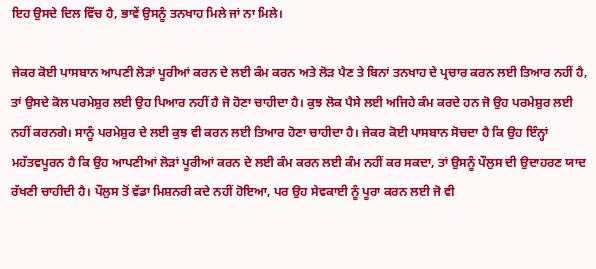ਇਹ ਉਸਦੇ ਦਿਲ ਵਿੱਚ ਹੈ, ਭਾਵੇਂ ਉਸਨੂੰ ਤਨਖਾਹ ਮਿਲੇ ਜਾਂ ਨਾ ਮਿਲੇ।

ਜੇਕਰ ਕੋਈ ਪਾਸਬਾਨ ਆਪਣੀ ਲੋੜਾਂ ਪੂਰੀਆਂ ਕਰਨ ਦੇ ਲਈ ਕੰਮ ਕਰਨ ਅਤੇ ਲੋੜ ਪੈਣ ਤੇ ਬਿਨਾਂ ਤਨਖਾਹ ਦੇ ਪ੍ਰਚਾਰ ਕਰਨ ਲਈ ਤਿਆਰ ਨਹੀਂ ਹੈ, ਤਾਂ ਉਸਦੇ ਕੋਲ ਪਰਮੇਸ਼ੁਰ ਲਈ ਉਹ ਪਿਆਰ ਨਹੀਂ ਹੈ ਜੋ ਹੋਣਾ ਚਾਹੀਦਾ ਹੈ। ਕੁਝ ਲੋਕ ਪੈਸੇ ਲਈ ਅਜਿਹੇ ਕੰਮ ਕਰਦੇ ਹਨ ਜੋ ਉਹ ਪਰਮੇਸ਼ੁਰ ਲਈ ਨਹੀਂ ਕਰਨਗੇ। ਸਾਨੂੰ ਪਰਮੇਸ਼ੁਰ ਦੇ ਲਈ ਕੁਝ ਵੀ ਕਰਨ ਲਈ ਤਿਆਰ ਹੋਣਾ ਚਾਹੀਦਾ ਹੈ। ਜੇਕਰ ਕੋਈ ਪਾਸਬਾਨ ਸੋਚਦਾ ਹੈ ਕਿ ਉਹ ਇੰਨ੍ਹਾਂ ਮਹੱਤਵਪੂਰਨ ਹੈ ਕਿ ਉਹ ਆਪਣੀਆਂ ਲੋੜਾਂ ਪੂਰੀਆਂ ਕਰਨ ਦੇ ਲਈ ਕੰਮ ਕਰਨ ਲਈ ਕੰਮ ਨਹੀਂ ਕਰ ਸਕਦਾ, ਤਾਂ ਉਸਨੂੰ ਪੌਲੁਸ ਦੀ ਉਦਾਹਰਣ ਯਾਦ ਰੱਖਣੀ ਚਾਹੀਦੀ ਹੈ। ਪੌਲੁਸ ਤੋਂ ਵੱਡਾ ਮਿਸ਼ਨਰੀ ਕਦੇ ਨਹੀਂ ਹੋਇਆ, ਪਰ ਉਹ ਸੇਵਕਾਈ ਨੂੰ ਪੂਰਾ ਕਰਨ ਲਈ ਜੋ ਵੀ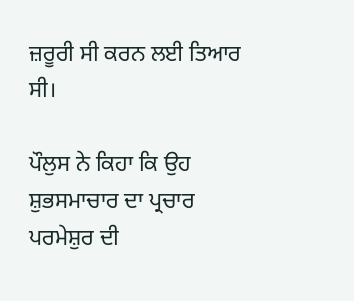ਜ਼ਰੂਰੀ ਸੀ ਕਰਨ ਲਈ ਤਿਆਰ ਸੀ।

ਪੌਲੁਸ ਨੇ ਕਿਹਾ ਕਿ ਉਹ ਸ਼ੁਭਸਮਾਚਾਰ ਦਾ ਪ੍ਰਚਾਰ ਪਰਮੇਸ਼ੁਰ ਦੀ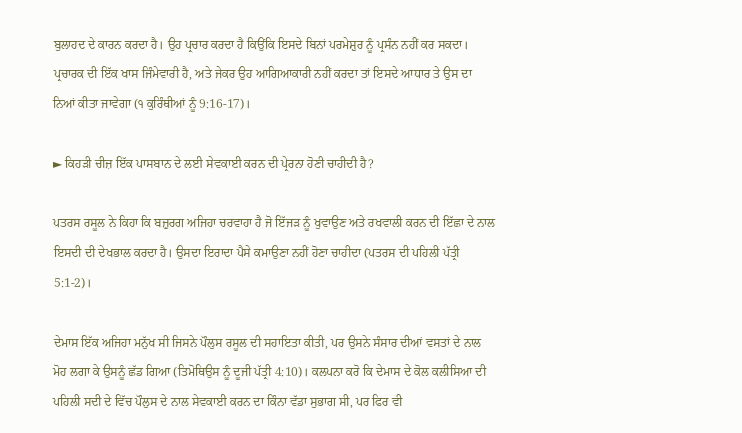ਬੁਲਾਹਦ ਦੇ ਕਾਰਨ ਕਰਦਾ ਹੈ। ਉਹ ਪ੍ਰਚਾਰ ਕਰਦਾ ਹੈ ਕਿਉਂਕਿ ਇਸਦੇ ਬਿਨਾਂ ਪਰਮੇਸ਼ੁਰ ਨੂੰ ਪ੍ਰਸੰਨ ਨਹੀਂ ਕਰ ਸਕਦਾ। ਪ੍ਰਚਾਰਕ ਦੀ ਇੱਕ ਖਾਸ ਜਿੰਮੇਵਾਰੀ ਹੈ, ਅਤੇ ਜੇਕਰ ਉਹ ਆਗਿਆਕਾਰੀ ਨਹੀਂ ਕਰਦਾ ਤਾਂ ਇਸਦੇ ਆਧਾਰ ਤੇ ਉਸ ਦਾ ਨਿਆਂ ਕੀਤਾ ਜਾਵੇਗਾ (੧ ਕੁਰਿੰਥੀਆਂ ਨੂੰ 9:16-17)।

► ਕਿਹੜੀ ਚੀਜ਼ ਇੱਕ ਪਾਸਬਾਨ ਦੇ ਲਈ ਸੇਵਕਾਈ ਕਰਨ ਦੀ ਪ੍ਰੇਰਨਾ ਹੋਣੀ ਚਾਹੀਦੀ ਹੈ?

ਪਤਰਸ ਰਸੂਲ ਨੇ ਕਿਹਾ ਕਿ ਬਜ਼ੁਰਗ ਅਜਿਹਾ ਚਰਵਾਹਾ ਹੈ ਜੋ ਇੱਜੜ ਨੂੰ ਖੁਵਾਉਣ ਅਤੇ ਰਖਵਾਲੀ ਕਰਨ ਦੀ ਇੱਛਾ ਦੇ ਨਾਲ ਇਸਦੀ ਦੀ ਦੇਖਭਾਲ ਕਰਦਾ ਹੈ। ਉਸਦਾ ਇਰਾਦਾ ਪੈਸੇ ਕਮਾਉਣਾ ਨਹੀਂ ਹੋਣਾ ਚਾਹੀਦਾ (ਪਤਰਸ ਦੀ ਪਹਿਲੀ ਪੱਤ੍ਰੀ 5:1-2)।

ਦੇਮਾਸ ਇੱਕ ਅਜਿਹਾ ਮਨੁੱਖ ਸੀ ਜਿਸਨੇ ਪੌਲੁਸ ਰਸੂਲ ਦੀ ਸਹਾਇਤਾ ਕੀਤੀ, ਪਰ ਉਸਨੇ ਸੰਸਾਰ ਦੀਆਂ ਵਸਤਾਂ ਦੇ ਨਾਲ ਮੋਹ ਲਗਾ ਕੇ ਉਸਨੂੰ ਛੱਡ ਗਿਆ (ਤਿਮੋਥਿਉਸ ਨੂੰ ਦੂਜੀ ਪੱਤ੍ਰੀ 4:10)। ਕਲਪਨਾ ਕਰੋ ਕਿ ਦੇਮਾਸ ਦੇ ਕੋਲ ਕਲੀਸਿਆ ਦੀ ਪਹਿਲੀ ਸਦੀ ਦੇ ਵਿੱਚ ਪੌਲੁਸ ਦੇ ਨਾਲ ਸੇਵਕਾਈ ਕਰਨ ਦਾ ਕਿੰਨਾ ਵੱਡਾ ਸੁਭਾਗ ਸੀ, ਪਰ ਫਿਰ ਵੀ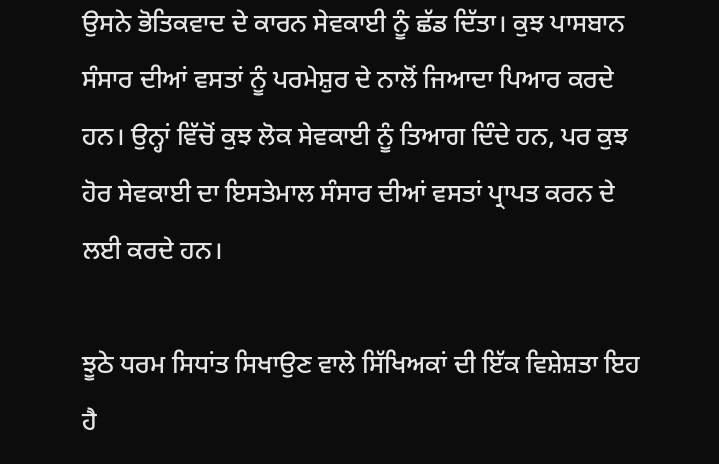ਉਸਨੇ ਭੋਤਿਕਵਾਦ ਦੇ ਕਾਰਨ ਸੇਵਕਾਈ ਨੂੰ ਛੱਡ ਦਿੱਤਾ। ਕੁਝ ਪਾਸਬਾਨ ਸੰਸਾਰ ਦੀਆਂ ਵਸਤਾਂ ਨੂੰ ਪਰਮੇਸ਼ੁਰ ਦੇ ਨਾਲੋਂ ਜਿਆਦਾ ਪਿਆਰ ਕਰਦੇ ਹਨ। ਉਨ੍ਹਾਂ ਵਿੱਚੋਂ ਕੁਝ ਲੋਕ ਸੇਵਕਾਈ ਨੂੰ ਤਿਆਗ ਦਿੰਦੇ ਹਨ, ਪਰ ਕੁਝ ਹੋਰ ਸੇਵਕਾਈ ਦਾ ਇਸਤੇਮਾਲ ਸੰਸਾਰ ਦੀਆਂ ਵਸਤਾਂ ਪ੍ਰਾਪਤ ਕਰਨ ਦੇ ਲਈ ਕਰਦੇ ਹਨ।

ਝੂਠੇ ਧਰਮ ਸਿਧਾਂਤ ਸਿਖਾਉਣ ਵਾਲੇ ਸਿੱਖਿਅਕਾਂ ਦੀ ਇੱਕ ਵਿਸ਼ੇਸ਼ਤਾ ਇਹ ਹੈ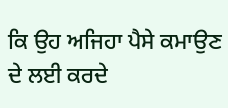ਕਿ ਉਹ ਅਜਿਹਾ ਪੈਸੇ ਕਮਾਉਣ ਦੇ ਲਈ ਕਰਦੇ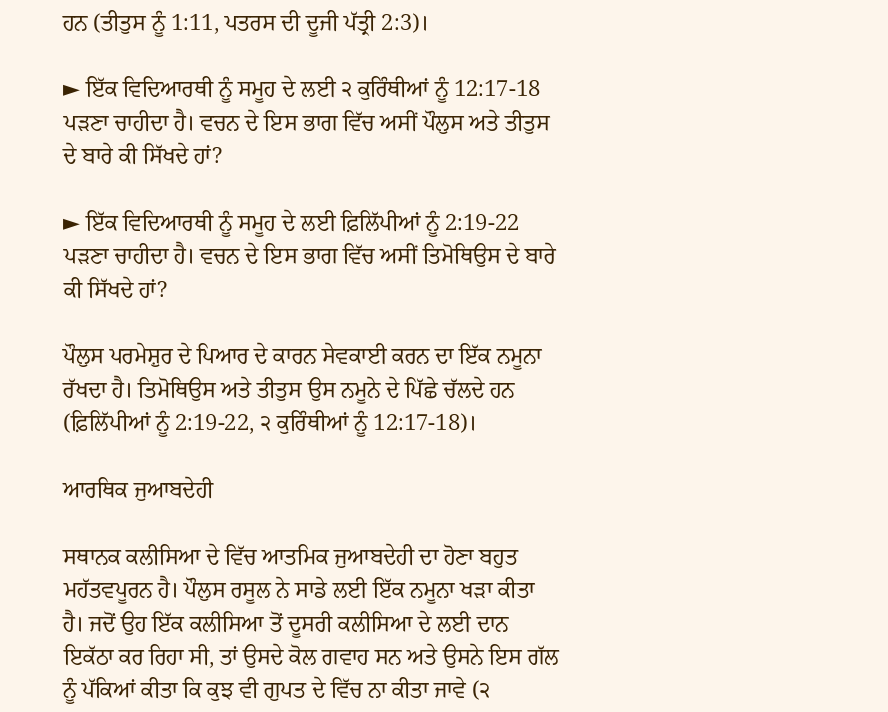ਹਨ (ਤੀਤੁਸ ਨੂੰ 1:11, ਪਤਰਸ ਦੀ ਦੂਜੀ ਪੱਤ੍ਰੀ 2:3)।

► ਇੱਕ ਵਿਦਿਆਰਥੀ ਨੂੰ ਸਮੂਹ ਦੇ ਲਈ ੨ ਕੁਰਿੰਥੀਆਂ ਨੂੰ 12:17-18 ਪੜਣਾ ਚਾਹੀਦਾ ਹੈ। ਵਚਨ ਦੇ ਇਸ ਭਾਗ ਵਿੱਚ ਅਸੀਂ ਪੌਲੁਸ ਅਤੇ ਤੀਤੁਸ ਦੇ ਬਾਰੇ ਕੀ ਸਿੱਖਦੇ ਹਾਂ?

► ਇੱਕ ਵਿਦਿਆਰਥੀ ਨੂੰ ਸਮੂਹ ਦੇ ਲਈ ਫ਼ਿਲਿੱਪੀਆਂ ਨੂੰ 2:19-22 ਪੜਣਾ ਚਾਹੀਦਾ ਹੈ। ਵਚਨ ਦੇ ਇਸ ਭਾਗ ਵਿੱਚ ਅਸੀਂ ਤਿਮੋਥਿਉਸ ਦੇ ਬਾਰੇ ਕੀ ਸਿੱਖਦੇ ਹਾਂ?

ਪੌਲੁਸ ਪਰਮੇਸ਼ੁਰ ਦੇ ਪਿਆਰ ਦੇ ਕਾਰਨ ਸੇਵਕਾਈ ਕਰਨ ਦਾ ਇੱਕ ਨਮੂਨਾ ਰੱਖਦਾ ਹੈ। ਤਿਮੋਥਿਉਸ ਅਤੇ ਤੀਤੁਸ ਉਸ ਨਮੂਨੇ ਦੇ ਪਿੱਛੇ ਚੱਲਦੇ ਹਨ (ਫ਼ਿਲਿੱਪੀਆਂ ਨੂੰ 2:19-22, ੨ ਕੁਰਿੰਥੀਆਂ ਨੂੰ 12:17-18)।

ਆਰਥਿਕ ਜੁਆਬਦੇਹੀ

ਸਥਾਨਕ ਕਲੀਸਿਆ ਦੇ ਵਿੱਚ ਆਤਮਿਕ ਜੁਆਬਦੇਹੀ ਦਾ ਹੋਣਾ ਬਹੁਤ ਮਹੱਤਵਪੂਰਨ ਹੈ। ਪੌਲੁਸ ਰਸੂਲ ਨੇ ਸਾਡੇ ਲਈ ਇੱਕ ਨਮੂਨਾ ਖੜਾ ਕੀਤਾ ਹੈ। ਜਦੋਂ ਉਹ ਇੱਕ ਕਲੀਸਿਆ ਤੋਂ ਦੂਸਰੀ ਕਲੀਸਿਆ ਦੇ ਲਈ ਦਾਨ ਇਕੱਠਾ ਕਰ ਰਿਹਾ ਸੀ, ਤਾਂ ਉਸਦੇ ਕੋਲ ਗਵਾਹ ਸਨ ਅਤੇ ਉਸਨੇ ਇਸ ਗੱਲ ਨੂੰ ਪੱਕਿਆਂ ਕੀਤਾ ਕਿ ਕੁਝ ਵੀ ਗੁਪਤ ਦੇ ਵਿੱਚ ਨਾ ਕੀਤਾ ਜਾਵੇ (੨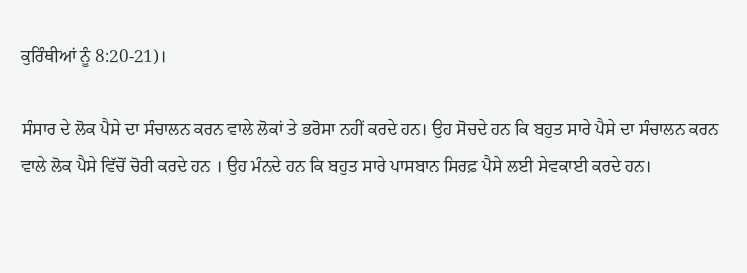ਕੁਰਿੰਥੀਆਂ ਨੂੰ 8:20-21)।

ਸੰਸਾਰ ਦੇ ਲੋਕ ਪੈਸੇ ਦਾ ਸੰਚਾਲਨ ਕਰਨ ਵਾਲੇ ਲੋਕਾਂ ਤੇ ਭਰੋਸਾ ਨਹੀਂ ਕਰਦੇ ਹਨ। ਉਹ ਸੋਚਦੇ ਹਨ ਕਿ ਬਹੁਤ ਸਾਰੇ ਪੈਸੇ ਦਾ ਸੰਚਾਲਨ ਕਰਨ ਵਾਲੇ ਲੋਕ ਪੈਸੇ ਵਿੱਚੋਂ ਚੋਰੀ ਕਰਦੇ ਹਨ । ਉਹ ਮੰਨਦੇ ਹਨ ਕਿ ਬਹੁਤ ਸਾਰੇ ਪਾਸਬਾਨ ਸਿਰਫ਼ ਪੈਸੇ ਲਈ ਸੇਵਕਾਈ ਕਰਦੇ ਹਨ।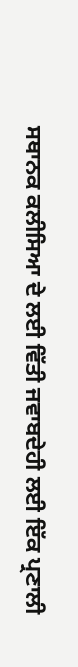ਸਥਾਨਕ ਕਲੀਸਿਆ ਦੇ ਲਈ ਵਿੱਤੀ ਜਵਾਬਦੇਹੀ ਲਈ ਇੱਕ ਪ੍ਰਣਾਲੀ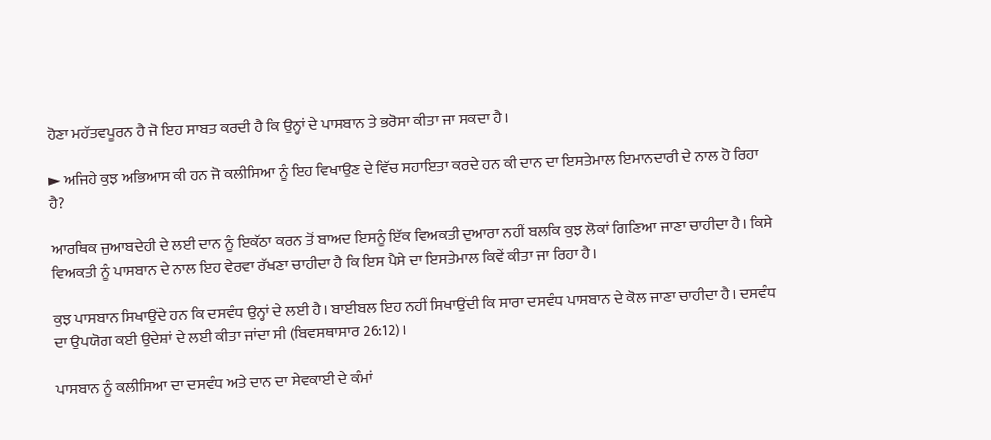ਹੋਣਾ ਮਹੱਤਵਪੂਰਨ ਹੈ ਜੋ ਇਹ ਸਾਬਤ ਕਰਦੀ ਹੈ ਕਿ ਉਨ੍ਹਾਂ ਦੇ ਪਾਸਬਾਨ ਤੇ ਭਰੋਸਾ ਕੀਤਾ ਜਾ ਸਕਦਾ ਹੈ।

► ਅਜਿਹੇ ਕੁਝ ਅਭਿਆਸ ਕੀ ਹਨ ਜੋ ਕਲੀਸਿਆ ਨੂੰ ਇਹ ਵਿਖਾਉਣ ਦੇ ਵਿੱਚ ਸਹਾਇਤਾ ਕਰਦੇ ਹਨ ਕੀ ਦਾਨ ਦਾ ਇਸਤੇਮਾਲ ਇਮਾਨਦਾਰੀ ਦੇ ਨਾਲ ਹੋ ਰਿਹਾ ਹੈ?

ਆਰਥਿਕ ਜੁਆਬਦੇਹੀ ਦੇ ਲਈ ਦਾਨ ਨੂੰ ਇਕੱਠਾ ਕਰਨ ਤੋਂ ਬਾਅਦ ਇਸਨੂੰ ਇੱਕ ਵਿਅਕਤੀ ਦੁਆਰਾ ਨਹੀਂ ਬਲਕਿ ਕੁਝ ਲੋਕਾਂ ਗਿਣਿਆ ਜਾਣਾ ਚਾਹੀਦਾ ਹੈ। ਕਿਸੇ ਵਿਅਕਤੀ ਨੂੰ ਪਾਸਬਾਨ ਦੇ ਨਾਲ ਇਹ ਵੇਰਵਾ ਰੱਖਣਾ ਚਾਹੀਦਾ ਹੈ ਕਿ ਇਸ ਪੈਸੇ ਦਾ ਇਸਤੇਮਾਲ ਕਿਵੇਂ ਕੀਤਾ ਜਾ ਰਿਹਾ ਹੈ।

ਕੁਝ ਪਾਸਬਾਨ ਸਿਖਾਉਂਦੇ ਹਨ ਕਿ ਦਸਵੰਧ ਉਨ੍ਹਾਂ ਦੇ ਲਈ ਹੈ। ਬਾਈਬਲ ਇਹ ਨਹੀਂ ਸਿਖਾਉਂਦੀ ਕਿ ਸਾਰਾ ਦਸਵੰਧ ਪਾਸਬਾਨ ਦੇ ਕੋਲ ਜਾਣਾ ਚਾਹੀਦਾ ਹੈ। ਦਸਵੰਧ ਦਾ ਉਪਯੋਗ ਕਈ ਉਦੇਸ਼ਾਂ ਦੇ ਲਈ ਕੀਤਾ ਜਾਂਦਾ ਸੀ (ਬਿਵਸਥਾਸਾਰ 26:12)।

ਪਾਸਬਾਨ ਨੂੰ ਕਲੀਸਿਆ ਦਾ ਦਸਵੰਧ ਅਤੇ ਦਾਨ ਦਾ ਸੇਵਕਾਈ ਦੇ ਕੰਮਾਂ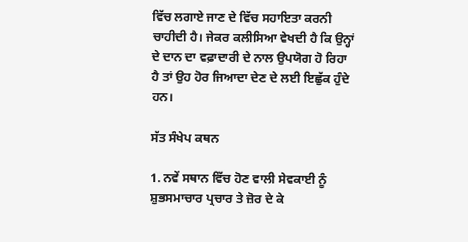ਵਿੱਚ ਲਗਾਏ ਜਾਣ ਦੇ ਵਿੱਚ ਸਹਾਇਤਾ ਕਰਨੀ ਚਾਹੀਦੀ ਹੈ। ਜੇਕਰ ਕਲੀਸਿਆ ਵੇਖਦੀ ਹੈ ਕਿ ਉਨ੍ਹਾਂ ਦੇ ਦਾਨ ਦਾ ਵਫ਼ਾਦਾਰੀ ਦੇ ਨਾਲ ਉਪਯੋਗ ਹੋ ਰਿਹਾ ਹੈ ਤਾਂ ਉਹ ਹੋਰ ਜਿਆਦਾ ਦੇਣ ਦੇ ਲਈ ਇਛੁੱਕ ਹੁੰਦੇ ਹਨ।

ਸੱਤ ਸੰਖੇਪ ਕਥਨ

1. ਨਵੇਂ ਸਥਾਨ ਵਿੱਚ ਹੋਣ ਵਾਲੀ ਸੇਵਕਾਈ ਨੂੰ ਸ਼ੁਭਸਮਾਚਾਰ ਪ੍ਰਚਾਰ ਤੇ ਜ਼ੋਰ ਦੇ ਕੇ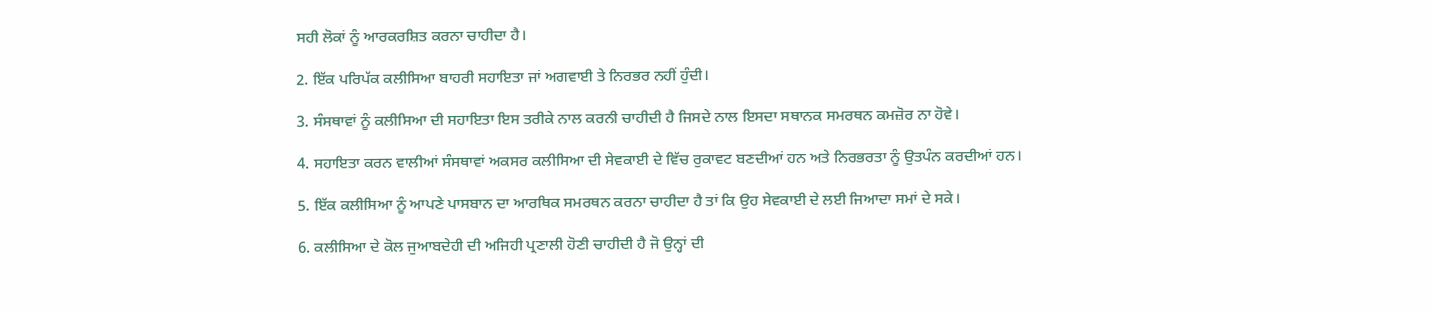ਸਹੀ ਲੋਕਾਂ ਨੂੰ ਆਰਕਰਸ਼ਿਤ ਕਰਨਾ ਚਾਹੀਦਾ ਹੈ।

2. ਇੱਕ ਪਰਿਪੱਕ ਕਲੀਸਿਆ ਬਾਹਰੀ ਸਹਾਇਤਾ ਜਾਂ ਅਗਵਾਈ ਤੇ ਨਿਰਭਰ ਨਹੀਂ ਹੁੰਦੀ।

3. ਸੰਸਥਾਵਾਂ ਨੂੰ ਕਲੀਸਿਆ ਦੀ ਸਹਾਇਤਾ ਇਸ ਤਰੀਕੇ ਨਾਲ ਕਰਨੀ ਚਾਹੀਦੀ ਹੈ ਜਿਸਦੇ ਨਾਲ ਇਸਦਾ ਸਥਾਨਕ ਸਮਰਥਨ ਕਮਜ਼ੋਰ ਨਾ ਹੋਵੇ।

4. ਸਹਾਇਤਾ ਕਰਨ ਵਾਲੀਆਂ ਸੰਸਥਾਵਾਂ ਅਕਸਰ ਕਲੀਸਿਆ ਦੀ ਸੇਵਕਾਈ ਦੇ ਵਿੱਚ ਰੁਕਾਵਟ ਬਣਦੀਆਂ ਹਨ ਅਤੇ ਨਿਰਭਰਤਾ ਨੂੰ ਉਤਪੰਨ ਕਰਦੀਆਂ ਹਨ।

5. ਇੱਕ ਕਲੀਸਿਆ ਨੂੰ ਆਪਣੇ ਪਾਸਬਾਨ ਦਾ ਆਰਥਿਕ ਸਮਰਥਨ ਕਰਨਾ ਚਾਹੀਦਾ ਹੈ ਤਾਂ ਕਿ ਉਹ ਸੇਵਕਾਈ ਦੇ ਲਈ ਜਿਆਦਾ ਸਮਾਂ ਦੇ ਸਕੇ।

6. ਕਲੀਸਿਆ ਦੇ ਕੋਲ ਜੁਆਬਦੇਹੀ ਦੀ ਅਜਿਹੀ ਪ੍ਰਣਾਲੀ ਹੋਣੀ ਚਾਹੀਦੀ ਹੈ ਜੋ ਉਨ੍ਹਾਂ ਦੀ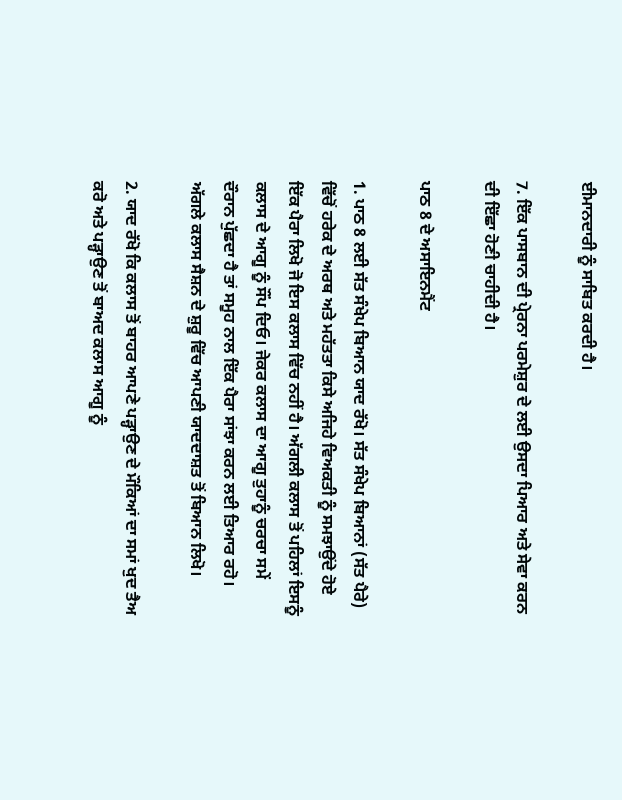ਈਮਾਨਦਾਰੀ ਨੂੰ ਸਾਬਿਤ ਕਰਦੀ ਹੈ।

7. ਇੱਕ ਪਾਸਬਾਨ ਦੀ ਪ੍ਰੇਰਨਾ ਪਰਮੇਸ਼ੁਰ ਦੇ ਲਈ ਉਸਦਾ ਪਿਆਰ ਅਤੇ ਸੇਵਾ ਕਰਨ ਦੀ ਇੱਛਾ ਹੋਣੀ ਚਾਹੀਦੀ ਹੈ।

ਪਾਠ 8 ਦੇ ਅਸਾਇਨਮੈਂਟ

1. ਪਾਠ 8 ਲਈ ਸੱਤ ਸੰਖੇਪ ਬਿਆਨ ਯਾਦ ਰੱਖੋ। ਸੱਤ ਸੰਖੇਪ ਬਿਆਨਾਂ (ਸੱਤ ਪੈਰੇ) ਵਿੱਚੋਂ ਹਰੇਕ ਦੇ ਅਰਥ ਅਤੇ ਮਹੱਤਤਾ ਕਿਸੇ ਅਜਿਹੇ ਵਿਅਕਤੀ ਨੂੰ ਸਮਝਾਉਂਦੇ ਹੋਏ ਇੱਕ ਪੈਰਾ ਲਿਖੋ ਜੋ ਇਸ ਕਲਾਸ ਵਿੱਚ ਨਹੀਂ ਹੈ। ਅੱਗਲੀ ਕਲਾਸ ਤੋਂ ਪਹਿਲਾਂ ਇਸਨੂੰ ਕਲਾਸ ਦੇ ਆਗੂ ਨੂੰ ਸੌਂਪ ਦਿਓ। ਜੇਕਰ ਕਲਾਸ ਦਾ ਆਗੂ ਤੁਹਾਨੂੰ ਚਰਚਾ ਸਮੇਂ ਦੌਰਾਨ ਪੁੱਛਦਾ ਹੈ ਤਾਂ ਸਮੂਹ ਨਾਲ ਇੱਕ ਪੈਰਾ ਸਾਂਝਾ ਕਰਨ ਲਈ ਤਿਆਰ ਰਹੋ। ਅੱਗਲੇ ਕਲਾਸ ਸੈਸ਼ਨ ਦੇ ਸ਼ੁਰੂ ਵਿੱਚ ਆਪਣੀ ਯਾਦਦਾਸ਼ਤ ਤੋਂ ਬਿਆਨ ਲਿਖੋ।

2. ਯਾਦ ਰੱਖੋ ਕਿ ਕਲਾਸ ਤੋਂ ਬਾਹਰ ਆਪਣੇ ਪੜ੍ਹਾਉਣ ਦੇ ਮੌਕਿਆਂ ਦਾ ਸਮਾਂ ਖੁਦ ਤੈਅ ਕਰੋ ਅਤੇ ਪੜ੍ਹਾਉਣ ਤੋਂ ਬਾਅਦ ਕਲਾਸ ਆਗੂ ਨੂੰ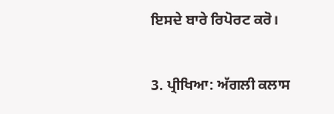ਇਸਦੇ ਬਾਰੇ ਰਿਪੋਰਟ ਕਰੋ।

3. ਪ੍ਰੀਖਿਆ: ਅੱਗਲੀ ਕਲਾਸ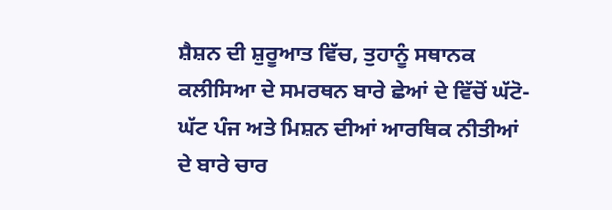ਸ਼ੈਸ਼ਨ ਦੀ ਸ਼ੁਰੂਆਤ ਵਿੱਚ, ਤੁਹਾਨੂੰ ਸਥਾਨਕ ਕਲੀਸਿਆ ਦੇ ਸਮਰਥਨ ਬਾਰੇ ਛੇਆਂ ਦੇ ਵਿੱਚੋਂ ਘੱਟੋ-ਘੱਟ ਪੰਜ ਅਤੇ ਮਿਸ਼ਨ ਦੀਆਂ ਆਰਥਿਕ ਨੀਤੀਆਂ ਦੇ ਬਾਰੇ ਚਾਰ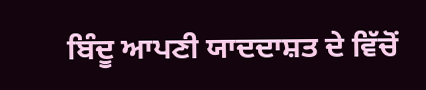ਬਿੰਦੂ ਆਪਣੀ ਯਾਦਦਾਸ਼ਤ ਦੇ ਵਿੱਚੋਂ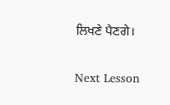ਲਿਖਣੇ ਪੈਣਗੇ।

Next Lesson